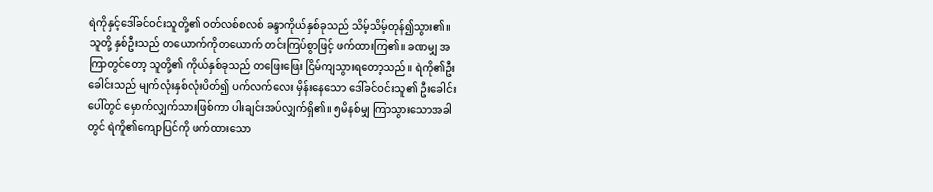ရဲကိုနှင့်ဒေါ်ခင်ဝင်းသူတို့၏ ဝတ်လစ်စလစ် ခန္ဒာကိုယ်နှစ်ခုသည် သိမ့်သိမ့်တုန်၍သွား၏။ သူတို့ နှစ်ဦးသည် တယောက်ကိုတယောက် တင်းကြပ်စွာဖြင့် ဖက်ထားကြ၏။ ခဏမျှ အကြာတွင်တော့ သူတို့၏ ကိုယ်နှစ်ခုသည် တဖြေးဖြေး ငြိမ်ကျသွားရတော့သည်။ ရဲကို၏ဦးခေါင်းသည် မျက်လုံးနှစ်လုံးပိတ်၍ ပက်လက်လေး မှိန်းနေသော ဒေါ်ခင်ဝင်းသူ၏ ဦးခေါင်းပေါ်တွင် မှောက်လျှက်သားဖြစ်ကာ ပါးချင်းအပ်လျှက်ရှိ၏။ ၅မိနစ်မျှ ကြာသွားသောအခါတွင် ရဲကိူ၏ကျောပြင်ကို ဖက်ထားသော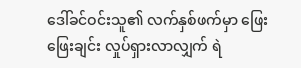ဒေါ်ခင်ဝင်းသူ၏ လက်နှစ်ဖက်မှာ ဖြေးဖြေးချင်း လှုပ်ရှားလာလျှက် ရဲ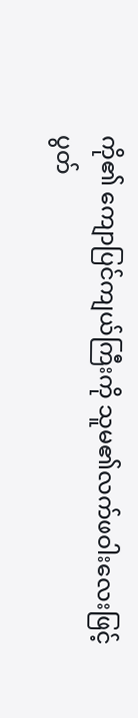ကို၏ ကျောပြင်ကျယ်ကြီးကို သူမ၏လက်ဖဝါးလေးဖြင့် ပွတ်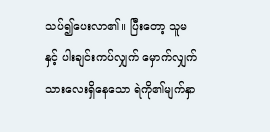သပ်၍ပေးလာ၏။ ပြီးတော့ သူမနှင့် ပါးချင်းကပ်လျှက် မှောက်လျှက်သားလေးရှိနေသော ရဲကို၏မျက်နှာ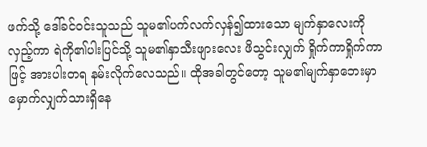ဖက်သို့ ဒေါ်ခင်ဝင်းသူသည် သူမ၏ပက်လက်လှန်၍ထားသော မျက်နှာလေးကို လှည့်ကာ ရဲကို၏ပါးပြင်သို့ သူမ၏နှာသီးဖျားလေး ဖိသွင်းလျှက် ရှိုက်ကာရှိုက်ကာဖြင့် အားပါးတရ နမ်းလိုက်လေသည်။ ထိုအခါတွင်တော့ သူမ၏မျက်နှာဘေးမှာ မှောက်လျှက်သားရှိနေ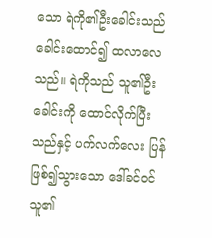သော ရဲကို၏ဦးခေါင်းသည် ခေါင်းထောင်၍ ထလာလေသည်။ ရဲကိုသည် သူ၏ဦးခေါင်းကို ထောင်လိုက်ပြီးသည်နှင့် ပက်လက်လေး ပြန်ဖြစ်၍သွားသော ဒေါ်ခင်ဝင်သူ၏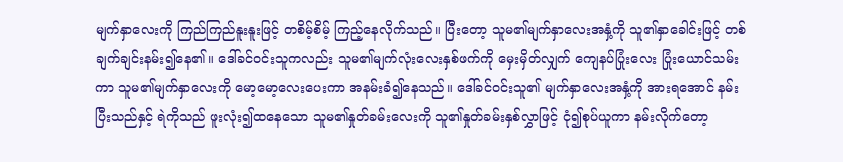မျက်နှာလေးကို ကြည်ကြည်နူးနူးဖြင့် တစိမ့်စိမ့် ကြည့်နေလိုက်သည်။ ပြီးတော့ သူမ၏မျက်နှာလေးအနှံ့ကို သူ၏နှာခေါင်းဖြင့် တစ်ချက်ချင်းနမ်း၍နေ၏။ ဒေါ်ခင်ဝင်းသူကလည်း သူမ၏မျက်လုံးလေးနှစ်ဖက်ကို မှေးမှိတ်လျှက် ကျေနပ်ပြုံးလေး ပြုံးယောင်သမ်းကာ သူမ၏မျက်နှာလေးကို မော့မော့လေးပေးကာ အနမ်းခံ၍နေသည်။ ဒေါ်ခင်ဝင်းသူ၏ မျက်နှာလေးအနှံ့ကို အားရအောင် နမ်းပြီးသည်နှင့် ရဲကိုသည် ဖူးလုံး၍ထနေသော သူမ၏နှုတ်ခမ်းလေးကို သူ၏နှုတ်ခမ်းနှစ်လွှာဖြင့် ငုံ၍စုပ်ယူကာ နမ်းလိုက်တော့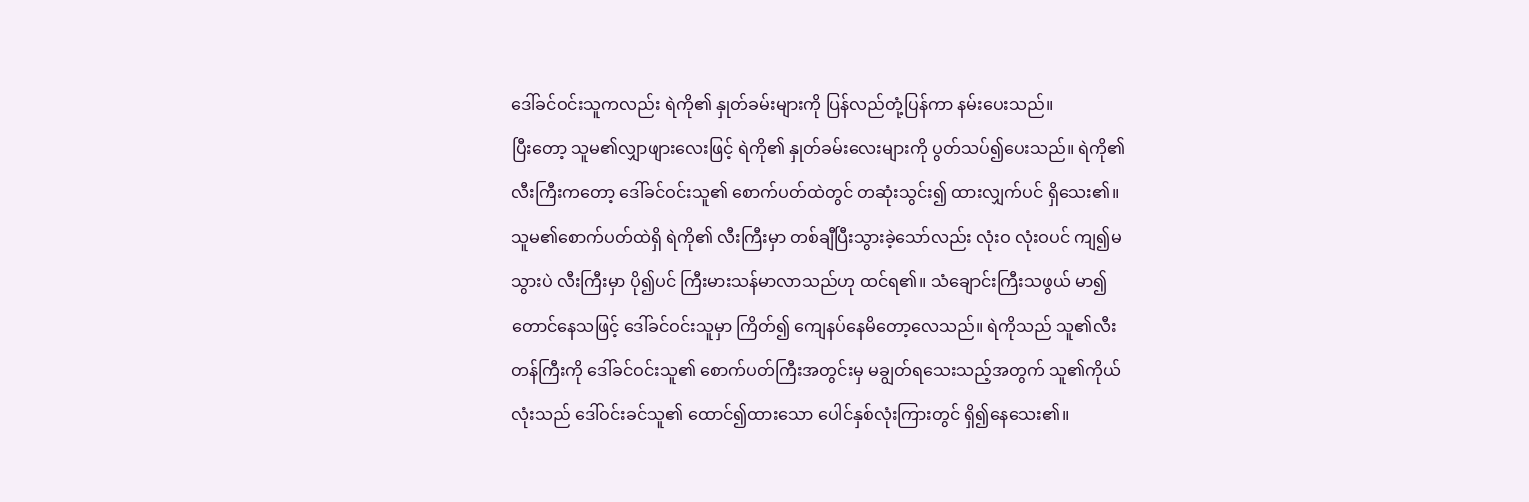ဒေါ်ခင်ဝင်းသူကလည်း ရဲကို၏ နှုတ်ခမ်းများကို ပြန်လည်တုံ့ပြန်ကာ နမ်းပေးသည်။
ပြီးတော့ သူမ၏လျှာဖျားလေးဖြင့် ရဲကို၏ နှုတ်ခမ်းလေးများကို ပွတ်သပ်၍ပေးသည်။ ရဲကို၏ လီးကြီးကတော့ ဒေါ်ခင်ဝင်းသူ၏ စောက်ပတ်ထဲတွင် တဆုံးသွင်း၍ ထားလျှက်ပင် ရှိသေး၏။ သူမ၏စောက်ပတ်ထဲရှိ ရဲကို၏ လီးကြီးမှာ တစ်ချီပြီးသွားခဲ့သော်လည်း လုံးဝ လုံးဝပင် ကျ၍မသွားပဲ လီးကြီးမှာ ပို၍ပင် ကြီးမားသန်မာလာသည်ဟု ထင်ရ၏။ သံချောင်းကြီးသဖွယ် မာ၍တောင်နေသဖြင့် ဒေါ်ခင်ဝင်းသူမှာ ကြိတ်၍ ကျေနပ်နေမိတော့လေသည်။ ရဲကိုသည် သူ၏လီးတန်ကြီးကို ဒေါ်ခင်ဝင်းသူ၏ စောက်ပတ်ကြီးအတွင်းမှ မချွတ်ရသေးသည့်အတွက် သူ၏ကိုယ်လုံးသည် ဒေါ်ဝင်းခင်သူ၏ ထောင်၍ထားသော ပေါင်နှစ်လုံးကြားတွင် ရှိ၍နေသေး၏။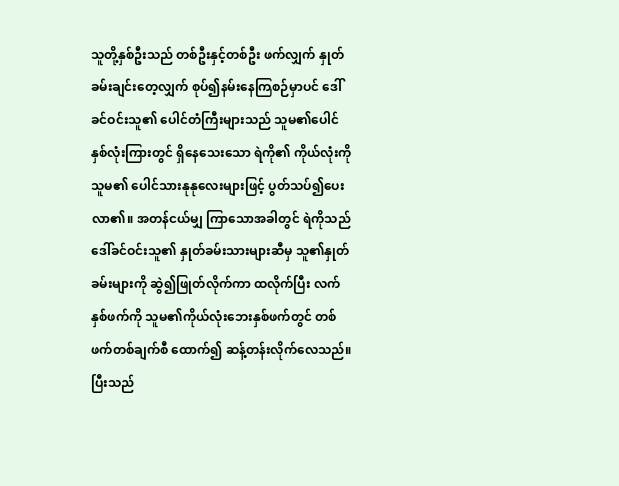သူတို့နှစ်ဦးသည် တစ်ဦးနှင့်တစ်ဦး ဖက်လျှက် နှုတ်ခမ်းချင်းတေ့လျှက် စုပ်၍နမ်းနေကြစဉ်မှာပင် ဒေါ်ခင်ဝင်းသူ၏ ပေါင်တံကြီးများသည် သူမ၏ပေါင်နှစ်လုံးကြားတွင် ရှိနေသေးသော ရဲကို၏ ကိုယ်လုံးကို သူမ၏ ပေါင်သားနုနုလေးများဖြင့် ပွတ်သပ်၍ပေးလာ၏။ အတန်ငယ်မျှ ကြာသောအခါတွင် ရဲကိုသည် ဒေါ်ခင်ဝင်းသူ၏ နှုတ်ခမ်းသားများဆီမှ သူ၏နှုတ်ခမ်းများကို ဆွဲ၍ဖြုတ်လိုက်ကာ ထလိုက်ပြီး လက်နှစ်ဖက်ကို သူမ၏ကိုယ်လုံးဘေးနှစ်ဖက်တွင် တစ်ဖက်တစ်ချက်စီ ထောက်၍ ဆန့်တန်းလိုက်လေသည်။ ပြီးသည်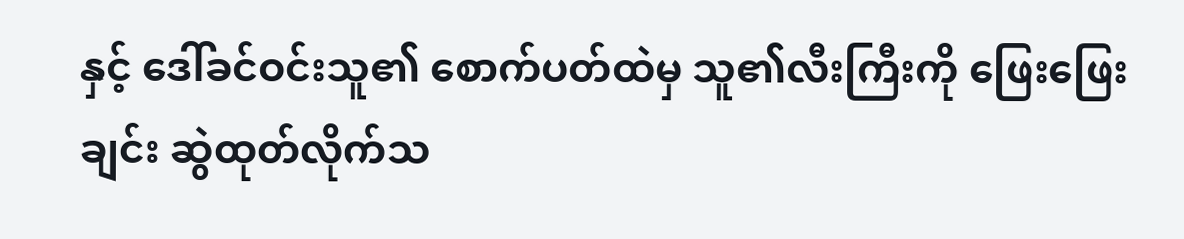နှင့် ဒေါ်ခင်ဝင်းသူ၏ စောက်ပတ်ထဲမှ သူ၏လီးကြီးကို ဖြေးဖြေးချင်း ဆွဲထုတ်လိုက်သ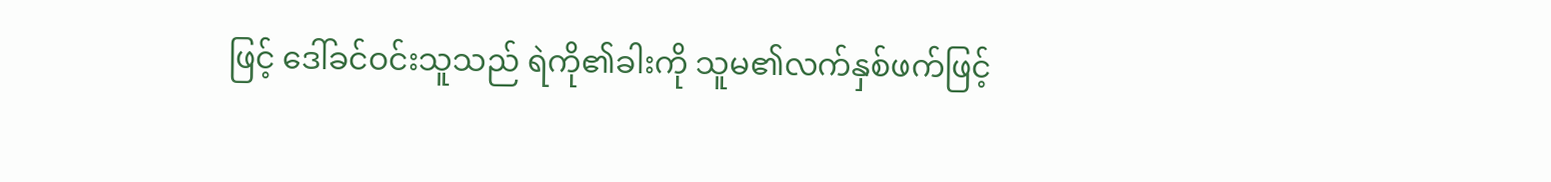ဖြင့် ဒေါ်ခင်ဝင်းသူသည် ရဲကို၏ခါးကို သူမ၏လက်နှစ်ဖက်ဖြင့်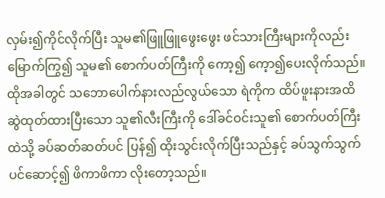လှမ်း၍ကိုင်လိုက်ပြီး သူမ၏ဖြူဖြူဖွေးဖွေး ဖင်သားကြီးများကိုလည်း မြောက်ကြွ၍ သူမ၏ စောက်ပတ်ကြီးကို ကော့၍ ကေ့ာ၍ပေးလိုက်သည်။ ထိုအခါတွင် သဘောပေါက်နားလည်လွယ်သော ရဲကိုက ထိပ်ဖူးနားအထိ ဆွဲထုတ်ထားပြီးသော သူ၏လီးကြီးကို ဒေါ်ခင်ဝင်းသူ၏ စောက်ပတ်ကြီးထဲသို့ ခပ်ဆတ်ဆတ်ပင် ပြန်၍ ထိုးသွင်းလိုက်ပြီးသည်နှင့် ခပ်သွက်သွက်ပင်ဆောင့်၍ ဖိကာဖိကာ လိုးတော့သည်။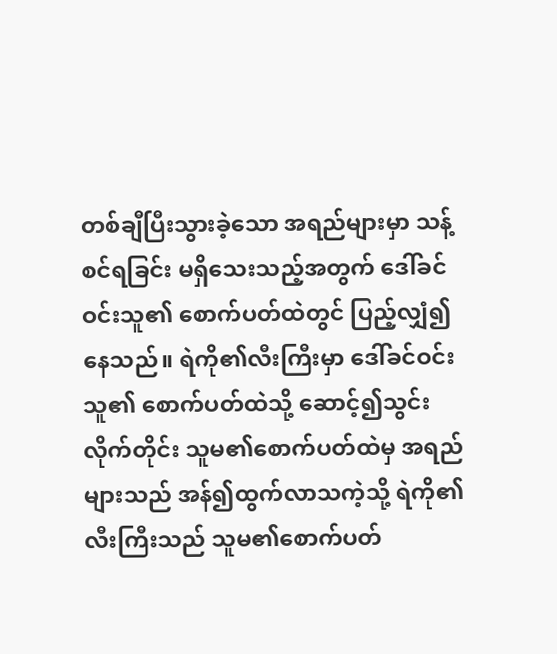တစ်ချီပြီးသွားခဲ့သော အရည်များမှာ သန့်စင်ရခြင်း မရှိသေးသည့်အတွက် ဒေါ်ခင်ဝင်းသူ၏ စောက်ပတ်ထဲတွင် ပြည့်လျှံ၍နေသည်။ ရဲကို၏လီးကြီးမှာ ဒေါ်ခင်ဝင်းသူ၏ စောက်ပတ်ထဲသို့ ဆောင့်၍သွင်းလိုက်တိုင်း သူမ၏စောက်ပတ်ထဲမှ အရည်များသည် အန်၍ထွက်လာသကဲ့သို့ ရဲကို၏လီးကြီးသည် သူမ၏စောက်ပတ်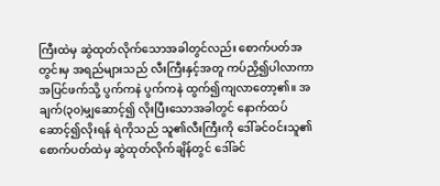ကြီးထဲမှ ဆွဲထုတ်လိုက်သောအခါတွင်လည်း စောက်ပတ်အတွင်းမှ အရည်များသည် လီးကြီးနှင့်အတူ ကပ်ညှိ၍ပါလာကာ အပြင်ဖက်သို့ ပွက်ကနဲ ပွက်ကနဲ ထွက်၍ကျလာတော့၏။ အချက်(၃၀)မျှဆောင့်၍ လိုးပြီးသောအခါတွင် နောက်ထပ်ဆောင့်၍လိုးရန် ရဲကိုသည် သူ၏လီးကြီးကို ဒေါ်ခင်ဝင်းသူ၏ စောက်ပတ်ထဲမှ ဆွဲထုတ်လိုက်ချိန်တွင် ဒေါ်ခင်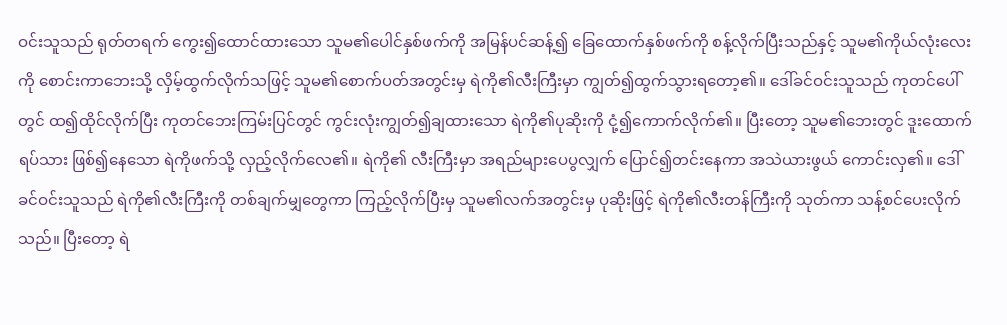ဝင်းသူသည် ရုတ်တရက် ကွေး၍ထောင်ထားသော သူမ၏ပေါင်နှစ်ဖက်ကို အမြန်ပင်ဆန့်၍ ခြေထောက်နှစ်ဖက်ကို စန့်လိုက်ပြီးသည်နှင့် သူမ၏ကိုယ်လုံးလေးကို စောင်းကာဘေးသို့ လှိမ့်ထွက်လိုက်သဖြင့် သူမ၏စောက်ပတ်အတွင်းမှ ရဲကို၏လီးကြီးမှာ ကျွတ်၍ထွက်သွားရတော့၏။ ဒေါ်ခင်ဝင်းသူသည် ကုတင်ပေါ်တွင် ထ၍ထိုင်လိုက်ပြီး ကုတင်ဘေးကြမ်းပြင်တွင် ကွင်းလုံးကျွတ်၍ချထားသော ရဲကို၏ပုဆိုးကို ငုံ့၍ကောက်လိုက်၏။ ပြီးတော့ သူမ၏ဘေးတွင် ဒူးထောက်ရပ်သား ဖြစ်၍နေသော ရဲကိုဖက်သို့ လှည့်လိုက်လေ၏။ ရဲကို၏ လီးကြီးမှာ အရည်များပေပွလျှက် ပြောင်၍တင်းနေကာ အသဲယားဖွယ် ကောင်းလှ၏။ ဒေါ်ခင်ဝင်းသူသည် ရဲကို၏လီးကြီးကို တစ်ချက်မျှတွေကာ ကြည့်လိုက်ပြီးမှ သူမ၏လက်အတွင်းမှ ပုဆိုးဖြင့် ရဲကို၏လီးတန်ကြီးကို သုတ်ကာ သန့်စင်ပေးလိုက်သည်။ ပြီးတော့ ရဲ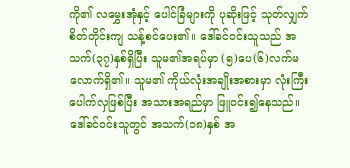ကို၏ လမွှေးအုံနှင့် ပေါင်ခြံများကို ပုဆိုးဖြင့် သုတ်လျှက် စိတ်တိုင်းကျ သန့်စင်ပေး၏။ ဒေါ်ခင်ဝင်းသူသည် အသက်(၃၇)နှစ်ရှိပြီး သူမ၏အရပ်မှာ (၅)ပေ(၆)လက်မလောက်ရှိ၏။ သူမ၏ ကိုယ်လုံးအချိုးအစားမှာ လုံးကြီးပေါက်လှဖြစ်ပြီး အသားအရည်မှာ ဖြူဝင်း၍နေသည်။ ဒေါ်ခင်ဝင်းသူတွင် အသက်(၁၈)နှစ် အ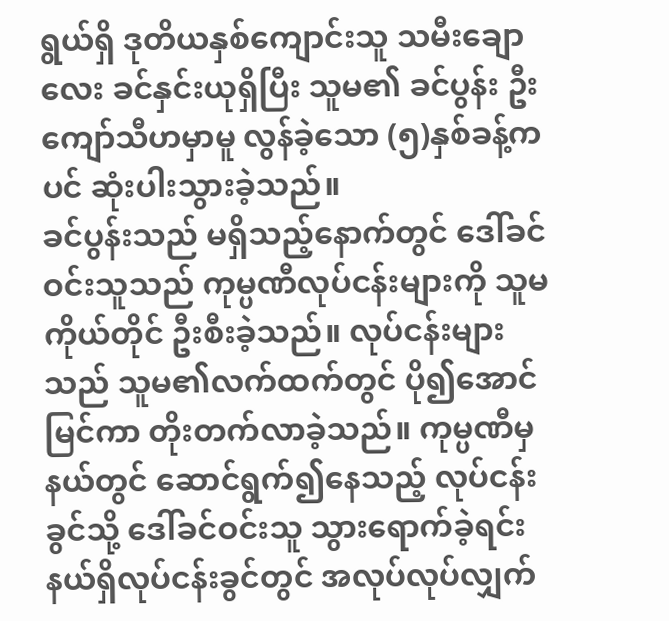ရွယ်ရှိ ဒုတိယနှစ်ကျောင်းသူ သမီးချောလေး ခင်နှင်းယုရှိပြီး သူမ၏ ခင်ပွန်း ဦးကျော်သီဟမှာမူ လွန်ခဲ့သော (၅)နှစ်ခန့်ကပင် ဆုံးပါးသွားခဲ့သည်။
ခင်ပွန်းသည် မရှိသည့်နောက်တွင် ဒေါ်ခင်ဝင်းသူသည် ကုမ္ပဏီလုပ်ငန်းများကို သူမကိုယ်တိုင် ဦးစီးခဲ့သည်။ လုပ်ငန်းများသည် သူမ၏လက်ထက်တွင် ပို၍အောင်မြင်ကာ တိုးတက်လာခဲ့သည်။ ကုမ္ပဏီမှ နယ်တွင် ဆောင်ရွက်၍နေသည့် လုပ်ငန်းခွင်သို့ ဒေါ်ခင်ဝင်းသူ သွားရောက်ခဲ့ရင်း နယ်ရှိလုပ်ငန်းခွင်တွင် အလုပ်လုပ်လျှက်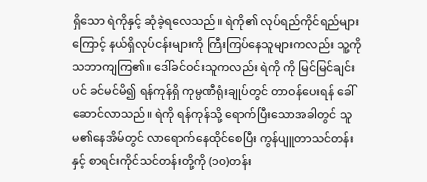ရှိသော ရဲကိုနှင့် ဆုံခဲ့ရလေသည်။ ရဲကို၏ လုပ်ရည်ကိုင်ရည်များကြောင့် နယ်ရှိလုပ်ငန်းများကို ကြီးကြပ်နေသူများကလည်း သူ့ကိုသဘာကျကြ၏။ ဒေါ်ခင်ဝင်းသူကလည်း ရဲကို ကို မြင်မြင်ချင်းပင် ခင်မင်မိ၍ ရန်ကုန်ရှိ ကုမ္ပဏီရုံးချုပ်တွင် တာဝန်ပေးရန် ခေါ်ဆောင်လာသည်။ ရဲကို ရန်ကုန်သို့ ရောက်ပြီးသောအခါတွင် သူမ၏နေအိမ်တွင် လာရောက်နေထိုင်စေပြီး ကွန်ပျူတာသင်တန်းနှင့် စာရင်းကိုင်သင်တန်းတို့ကို (၁၀)တန်း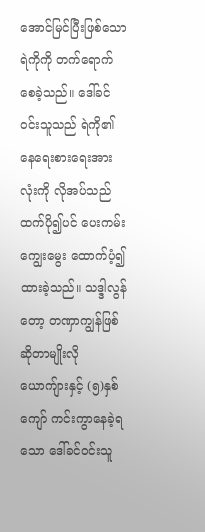အောင်မြင်ပြီးဖြစ်သော ရဲကိုကို တက်ရောက်စေခဲ့သည်။ ဒေါ်ခင်ဝင်းသူသည် ရဲကို၏ နေရေးစားရေးအားလုံးကို လိုအပ်သည်ထက်ပို၍ပင် ပေးကမ်းကျွေးမွေး ထောက်ပံ့၍ ထားခဲ့သည်။ သဒ္ဒါလွန်တော့ တဏှာကျွန်ဖြစ် ဆိုတာမျိုးလို ယောကျ်ားနှင့် (၅)နှစ်ကျော် ကင်းကွာနေခဲ့ရသော ဒေါ်ခင်ဝင်းသူ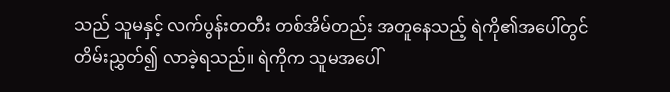သည် သူမနှင့် လက်ပွန်းတတီး တစ်အိမ်တည်း အတူနေသည့် ရဲကို၏အပေါ်တွင် တိမ်းညွှတ်၍ လာခဲ့ရသည်။ ရဲကိုက သူမအပေါ်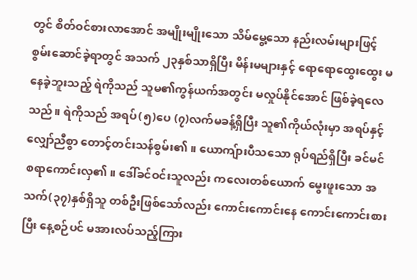တွင် စိတ်ဝင်စားလာအောင် အမျိုးမျိုးသော သိမ်မွေ့သော နည်းလမ်းများဖြင့် စွမ်းဆောင်ခဲ့ရာတွင် အသက် ၂၃နှစ်သာရှိပြီး မိန်းမများနှင့် ရောရောထွေးထွေး မနေခဲ့ဘူးသည့် ရဲကိုသည် သူမ၏ကွန်ယက်အတွင်း မလှုပ်နိုင်အောင် ဖြစ်ခဲ့ရလေသည်။ ရဲကိုသည် အရပ်(၅)ပေ (၇)လက်မခန့်ရှိပြီး သူ၏ကိုယ်လုံးမှာ အရပ်နှင့်လျှော်ညီစွာ တောင့်တင်းသန်စွမ်း၏။ ယောကျ်ားပီသသော ရုပ်ရည်ရှိပြီး ခင်မင်စရာကောင်းလှ၏။ ဒေါ်ခင်ဝင်းသူလည်း ကလေးတစ်ယောက် မွေးဖူးသော အသက်(၃၇)နှစ်ရှိသူ တစ်ဦးဖြစ်သော်လည်း ကောင်းကောင်းနေ ကောင်းကောင်းစားပြီး နေ့စဉ်ပင် မအားလပ်သည့်ကြား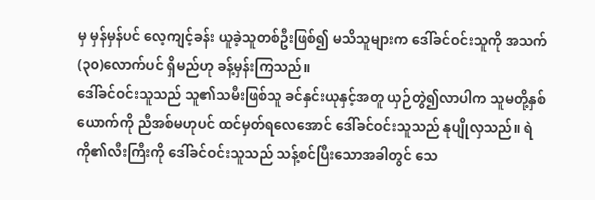မှ မှန်မှန်ပင် လေ့ကျင့်ခန်း ယူခဲ့သူတစ်ဦးဖြစ်၍ မသိသူများက ဒေါ်ခင်ဝင်းသူကို အသက်(၃၀)လောက်ပင် ရှိမည်ဟု ခန့်မှန်းကြသည်။
ဒေါ်ခင်ဝင်းသူသည် သူ၏သမီးဖြစ်သူ ခင်နှင်းယုနှင့်အတူ ယှဉ်တွဲ၍လာပါက သူမတို့နှစ်ယောက်ကို ညီအစ်မဟုပင် ထင်မှတ်ရလေအောင် ဒေါ်ခင်ဝင်းသူသည် နုပျိုလှသည်။ ရဲကို၏လီးကြီးကို ဒေါ်ခင်ဝင်းသူသည် သန့်စင်ပြီးသောအခါတွင် သေ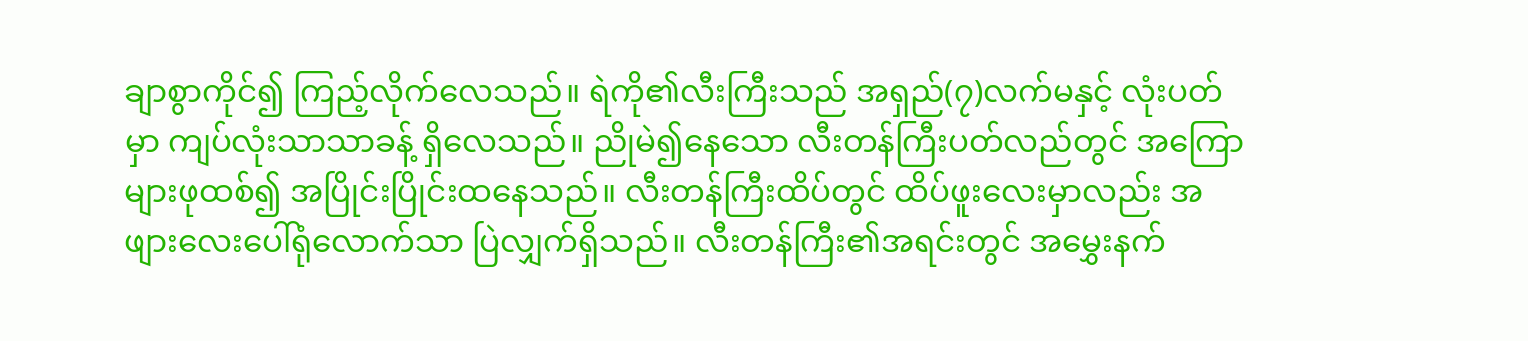ချာစွာကိုင်၍ ကြည့်လိုက်လေသည်။ ရဲကို၏လီးကြီးသည် အရှည်(၇)လက်မနှင့် လုံးပတ်မှာ ကျပ်လုံးသာသာခန့် ရှိလေသည်။ ညိုမဲ၍နေသော လီးတန်ကြီးပတ်လည်တွင် အကြောများဖုထစ်၍ အပြိုင်းပြိုင်းထနေသည်။ လီးတန်ကြီးထိပ်တွင် ထိပ်ဖူးလေးမှာလည်း အဖျားလေးပေါ်ရုံလောက်သာ ပြဲလျှက်ရှိသည်။ လီးတန်ကြီး၏အရင်းတွင် အမွှေးနက်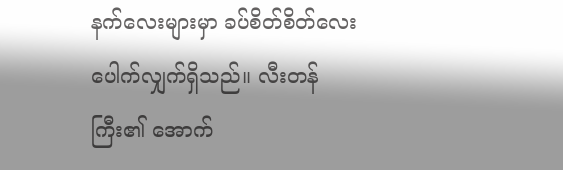နက်လေးများမှာ ခပ်စိတ်စိတ်လေး ပေါက်လျှက်ရှိသည်။ လီးတန်ကြီး၏ အောက်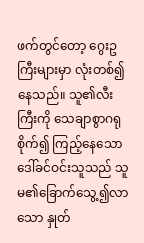ဖက်တွင်တော့ ဂွေးဥကြီးများမှာ လုံးတစ်၍နေသည်။ သူ၏လီးကြီးကို သေချာစွာဂရုစိုက်၍ ကြည့်နေသော ဒေါ်ခင်ဝင်းသူသည် သူမ၏ခြောက်သွေ့၍လာသော နှုတ်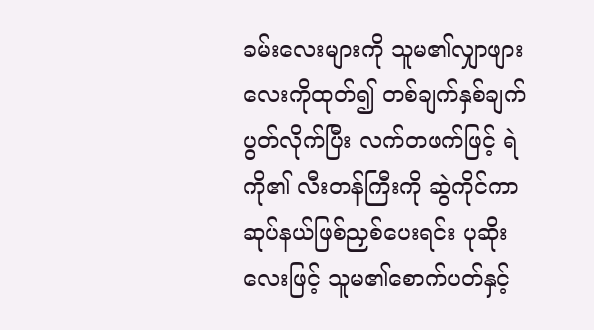ခမ်းလေးများကို သူမ၏လျှာဖျားလေးကိုထုတ်၍ တစ်ချက်နှစ်ချက် ပွတ်လိုက်ပြီး လက်တဖက်ဖြင့် ရဲကို၏ လီးတန်ကြီးကို ဆွဲကိုင်ကာ ဆုပ်နယ်ဖြစ်ညှစ်ပေးရင်း ပုဆိုးလေးဖြင့် သူမ၏စောက်ပတ်နှင့်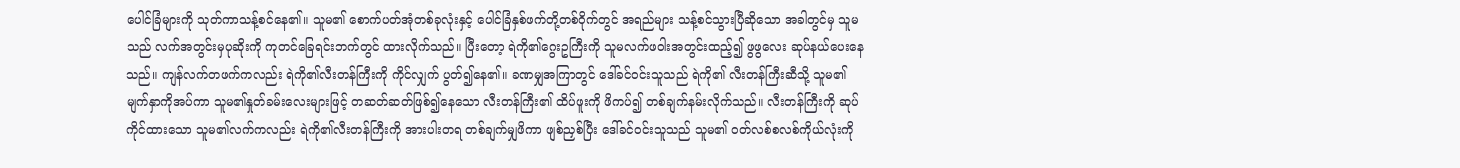ပေါင်ခြံများကို သုတ်ကာသန့်စင်နေ၏။ သူမ၏ စောက်ပတ်အုံတစ်ခုလုံးနှင့် ပေါင်ခြံနှစ်ဖက်တို့တစ်ဝိုက်တွင် အရည်များ သန့်စင်သွားပြီဆိုသော အခါတွင်မှ သူမသည် လက်အတွင်းမှပုဆိုးကို ကုတင်ခြေရင်းဘက်တွင် ထားလိုက်သည်။ ပြီးတော့ ရဲကို၏ဂွေးဥကြီးကို သူမလက်ဖဝါးအတွင်းထည့်၍ ဖွဖွလေး ဆုပ်နယ်ပေးနေသည်။ ကျန်လက်တဖက်ကလည်း ရဲကို၏လီးတန်ကြီးကို ကိုင်လျှက် ပွတ်၍နေ၏။ ခဏမျှအကြာတွင် ဒေါ်ခင်ဝင်းသူသည် ရဲကို၏ လီးတန်ကြီးဆီသို့ သူမ၏ မျက်နှာကိုအပ်ကာ သူမ၏နှုတ်ခမ်းလေးများဖြင့် တဆတ်ဆတ်ဖြစ်၍နေသော လီးတန်ကြီး၏ ထိပ်ဖူးကို ဖိကပ်၍ တစ်ချက်နမ်းလိုက်သည်။ လီးတန်ကြီးကို ဆုပ်ကိုင်ထားသော သူမ၏လက်ကလည်း ရဲကို၏လီးတန်ကြီးကို အားပါးတရ တစ်ချက်မျှဖိကာ ဖျစ်ညှစ်ပြီး ဒေါ်ခင်ဝင်းသူသည် သူမ၏ ဝတ်လစ်စလစ်ကိုယ်လုံးကို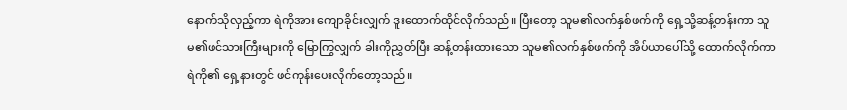နောက်သိုလှည့်ကာ ရဲကိုအား ကျောခိုင်းလျှက် ဒူးထောက်ထိုင်လိုက်သည်။ ပြီးတော့ သူမ၏လက်နှစ်ဖက်ကို ရှေ့သို့ဆန့်တန်းကာ သူမ၏ဖင်သားကြီးများကို မြောကြွလျှက် ခါးကိုညွှတ်ပြီး ဆန့်တန်းထားသော သူမ၏လက်နှစ်ဖက်ကို အိပ်ယာပေါ်သို့ ထောက်လိုက်ကာ ရဲကို၏ ရှေ့နားတွင် ဖင်ကုန်းပေးလိုက်တော့သည်။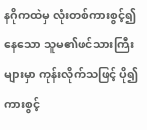နဂိုကထဲမှ လုံးတစ်ကားစွင့်၍နေသော သူမ၏ဖင်သားကြီးများမှာ ကုန်းလိုက်သဖြင့် ပို၍ကားစွင့်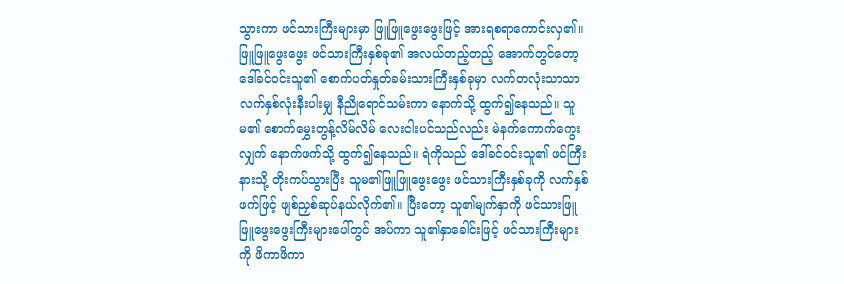သွားကာ ဖင်သားကြီးများမှာ ဖြူဖြူဖွေးဖွေးဖြင့် အားရစရာကောင်းလှ၏။ ဖြူဖြူဖွေးဖွေး ဖင်သားကြီးနှစ်ခု၏ အလယ်တည့်တည့် အောက်တွင်တော့ ဒေါ်ခင်ဝင်းသူ၏ စောက်ပတ်နှုတ်ခမ်းသားကြီးနှစ်ခုမှာ လက်တလုံးသာသာ လက်နှစ်လုံးနီးပါးမျှ နီညိုရောင်သမ်းကာ နောက်သို့ ထွက်၍နေသည်။ သူမ၏ စောက်မွှေးတွန့်လိမ်လိမ် လေးငါးပင်သည်လည်း မဲနက်ကောက်ကွေးလျှက် နောက်ဖက်သို့ ထွက်၍နေသည်။ ရဲကိုသည် ဒေါ်ခင်ဝင်းသူ၏ ဖင်ကြီးနားသို့ တိုးကပ်သွားပြီး သူမ၏ဖြူဖြူဖွေးဖွေး ဖင်သားကြီးနှစ်ခုကို လက်နှစ်ဖက်ဖြင့် ဖျစ်ညှစ်ဆုပ်နယ်လိုက်၏။ ပြီးတော့ သူ၏မျက်နှာကို ဖင်သားဖြူဖြူဖွေးဖွေးကြီးများပေါ်တွင် အပ်ကာ သူ၏နှာခေါင်းဖြင့် ဖင်သားကြီးများကို ဖိကာဖိကာ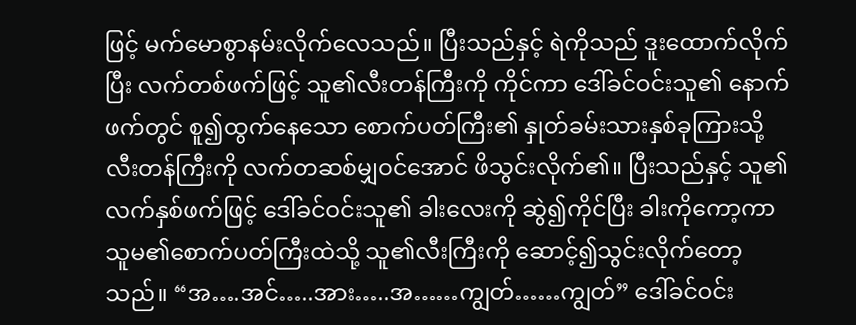ဖြင့် မက်မောစွာနမ်းလိုက်လေသည်။ ပြီးသည်နှင့် ရဲကိုသည် ဒူးထောက်လိုက်ပြီး လက်တစ်ဖက်ဖြင့် သူ၏လီးတန်ကြီးကို ကိုင်ကာ ဒေါ်ခင်ဝင်းသူ၏ နောက်ဖက်တွင် စူ၍ထွက်နေသော စောက်ပတ်ကြီး၏ နှုတ်ခမ်းသားနှစ်ခုကြားသို့ လီးတန်ကြီးကို လက်တဆစ်မျှဝင်အောင် ဖိသွင်းလိုက်၏။ ပြီးသည်နှင့် သူ၏လက်နှစ်ဖက်ဖြင့် ဒေါ်ခင်ဝင်းသူ၏ ခါးလေးကို ဆွဲ၍ကိုင်ပြီး ခါးကိုကော့ကာ သူမ၏စောက်ပတ်ကြီးထဲသို့ သူ၏လီးကြီးကို ဆောင့်၍သွင်းလိုက်တော့သည်။ “အ….အင်…..အား…..အ……ကျွတ်……ကျွတ်” ဒေါ်ခင်ဝင်း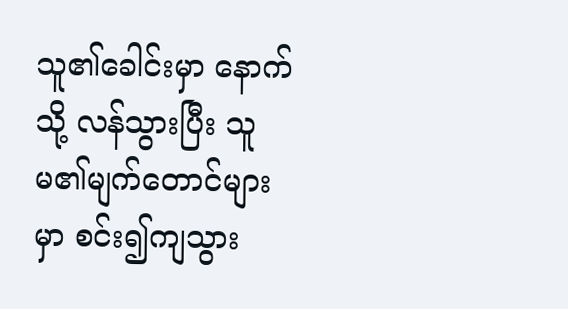သူ၏ခေါင်းမှာ နောက်သို့ လန်သွားပြီး သူမ၏မျက်တောင်များမှာ စင်း၍ကျသွား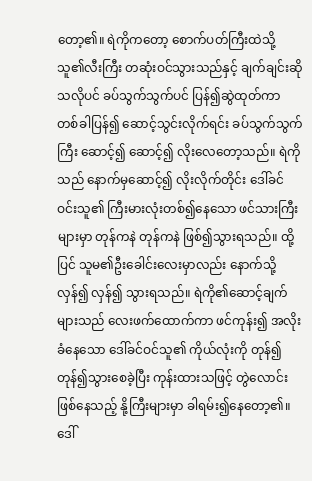တော့၏။ ရဲကိုကတော့ စောက်ပတ်ကြီးထဲသို့ သူ၏လီးကြီး တဆုံးဝင်သွားသည်နှင့် ချက်ချင်းဆိုသလိုပင် ခပ်သွက်သွက်ပင် ပြန်၍ဆွဲထုတ်ကာ တစ်ခါပြန်၍ ဆောင့်သွင်းလိုက်ရင်း ခပ်သွက်သွက်ကြီး ဆောင့်၍ ဆောင့်၍ လိုးလေတော့သည်။ ရဲကိုသည် နောက်မှဆောင့်၍ လိုးလိုက်တိုင်း ဒေါ်ခင်ဝင်းသူ၏ ကြီးမားလုံးတစ်၍နေသော ဖင်သားကြီးများမှာ တုန်ကနဲ တုန်ကနဲ ဖြစ်၍သွားရသည်။ ထို့ပြင် သူမ၏ဦးခေါင်းလေးမှာလည်း နောက်သို့လှန်၍ လှန်၍ သွားရသည်။ ရဲကို၏ဆောင့်ချက်များသည် လေးဖက်ထောက်ကာ ဖင်ကုန်း၍ အလိုးခံနေသော ဒေါ်ခင်ဝင်သူ၏ ကိုယ်လုံးကို တုန်၍တုန်၍သွားစေခဲ့ပြီး ကုန်းထားသဖြင့် တွဲလောင်းဖြစ်နေသည့် နို့ကြီးများမှာ ခါရမ်း၍နေတော့၏။
ဒေါ်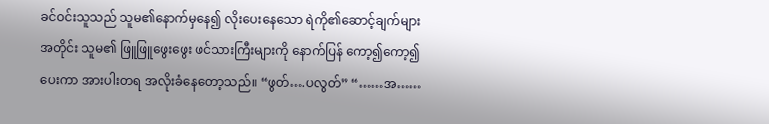ခင်ဝင်းသူသည် သူမ၏နောက်မှနေ၍ လိုးပေးနေသော ရဲကို၏ဆောင့်ချက်များအတိုင်း သူမ၏ ဖြူဖြူဖွေးဖွေး ဖင်သားကြီးများကို နောက်ပြန် ကော့၍ကော့၍ ပေးကာ အားပါးတရ အလိုးခံနေတော့သည်။ “ဖွတ်….ပလွတ်” “……အ……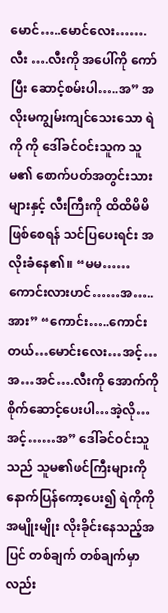မောင်…..မောင်လေး…….လီး ….လီးကို အပေါ်ကို ကော်ပြီး ဆောင့်စမ်းပါ…..အ” အလိုးမကျွမ်းကျင်သေးသော ရဲကို ကို ဒေါ်ခင်ဝင်းသူက သူမ၏ စောက်ပတ်အတွင်းသားများနှင့် လီးကြီးကို ထိထိမိမိဖြစ်စေရန် သင်ပြပေးရင်း အလိုးခံနေ၏။ “မမ……ကောင်းလားဟင်……အ…..အား” “ကောင်း…..ကောင်းတယ်…မောင်းလေး…အင့်…အ…အင်….လီးကို အောက်ကို စိုက်ဆောင့်ပေးပါ…အဲ့လို…အင့်……အ” ဒေါ်ခင်ဝင်းသူသည် သူမ၏ဖင်ကြီးများကို နောက်ပြန်ကော့ပေး၍ ရဲကိုကို အမျိုးမျိုး လိုးခိုင်းနေသည့်အပြင် တစ်ချက် တစ်ချက်မှာလည်း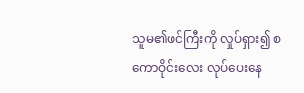သူမ၏ဖင်ကြီးကို လှုပ်ရှား၍ စကောဝိုင်းလေး လုပ်ပေးနေ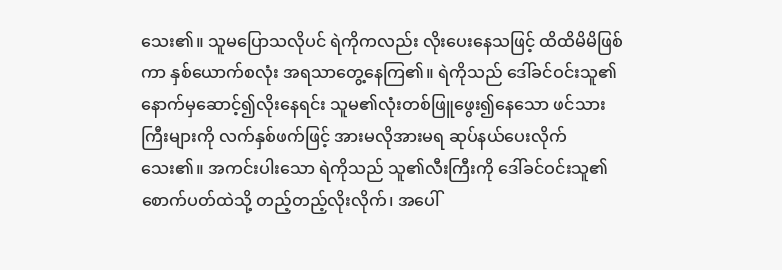သေး၏။ သူမပြောသလိုပင် ရဲကိုကလည်း လိုးပေးနေသဖြင့် ထိထိမိမိဖြစ်ကာ နှစ်ယောက်စလုံး အရသာတွေ့နေကြ၏။ ရဲကိုသည် ဒေါ်ခင်ဝင်းသူ၏ နောက်မှဆောင့်၍လိုးနေရင်း သူမ၏လုံးတစ်ဖြူဖွေး၍နေသော ဖင်သားကြီးများကို လက်နှစ်ဖက်ဖြင့် အားမလိုအားမရ ဆုပ်နယ်ပေးလိုက်သေး၏။ အကင်းပါးသော ရဲကိုသည် သူ၏လီးကြီးကို ဒေါ်ခင်ဝင်းသူ၏ စောက်ပတ်ထဲသို့ တည့်တည့်လိုးလိုက်၊ အပေါ်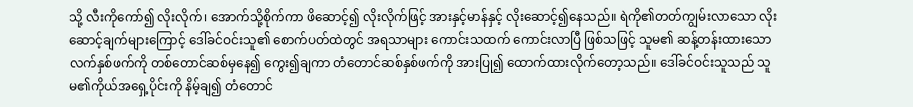သို့ လီးကိုကော်၍ လိုးလိုက်၊ အောက်သို့စိုက်ကာ ဖိဆောင့်၍ လိုးလိုက်ဖြင့် အားနှင့်မာန်နှင့် လိုးဆောင့်၍နေသည်။ ရဲကို၏တတ်ကျွမ်းလာသော လိုးဆောင့်ချက်များကြောင့် ဒေါ်ခင်ဝင်းသူ၏ စောက်ပတ်ထဲတွင် အရသာများ ကောင်းသထက် ကောင်းလာပြီ ဖြစ်သဖြင့် သူမ၏ ဆန့်တန်းထားသော လက်နှစ်ဖက်ကို တစ်တောင်ဆစ်မှနေ၍ ကွေး၍ချကာ တံတောင်ဆစ်နှစ်ဖက်ကို အားပြု၍ ထောက်ထားလိုက်တော့သည်။ ဒေါ်ခင်ဝင်းသူသည် သူမ၏ကိုယ်အရှေ့ပိုင်းကို နိမ့်ချ၍ တံတောင်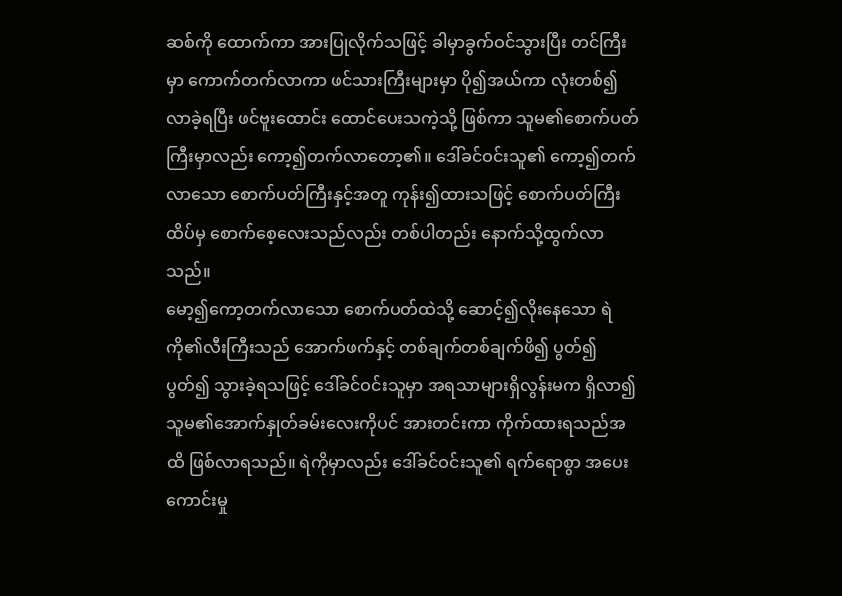ဆစ်ကို ထောက်ကာ အားပြုလိုက်သဖြင့် ခါမှာခွက်ဝင်သွားပြီး တင်ကြီးမှာ ကောက်တက်လာကာ ဖင်သားကြီးများမှာ ပို၍အယ်ကာ လုံးတစ်၍လာခဲ့ရပြီး ဖင်ဗူးထောင်း ထောင်ပေးသကဲ့သို့ ဖြစ်ကာ သူမ၏စောက်ပတ်ကြီးမှာလည်း ကော့၍တက်လာတော့၏။ ဒေါ်ခင်ဝင်းသူ၏ ကော့၍တက်လာသော စောက်ပတ်ကြီးနှင့်အတူ ကုန်း၍ထားသဖြင့် စောက်ပတ်ကြီးထိပ်မှ စောက်စေ့လေးသည်လည်း တစ်ပါတည်း နောက်သို့ထွက်လာသည်။
မော့၍ကော့တက်လာသော စောက်ပတ်ထဲသို့ ဆောင့်၍လိုးနေသော ရဲကို၏လီးကြီးသည် အောက်ဖက်နှင့် တစ်ချက်တစ်ချက်ဖိ၍ ပွတ်၍ပွတ်၍ သွားခဲ့ရသဖြင့် ဒေါ်ခင်ဝင်းသူမှာ အရသာများရှိလွန်းမက ရှိလာ၍ သူမ၏အောက်နှုတ်ခမ်းလေးကိုပင် အားတင်းကာ ကိုက်ထားရသည်အထိ ဖြစ်လာရသည်။ ရဲကိုမှာလည်း ဒေါ်ခင်ဝင်းသူ၏ ရက်ရောစွာ အပေးကောင်းမှု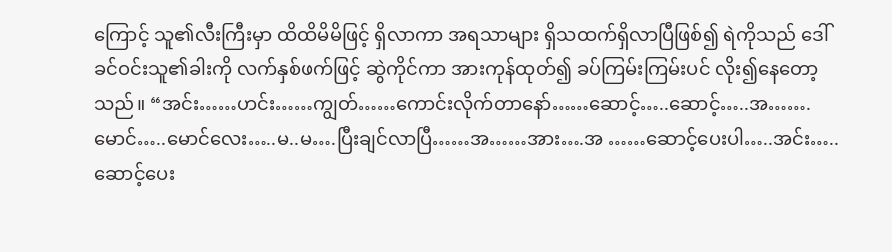ကြောင့် သူ၏လီးကြီးမှာ ထိထိမိမိဖြင့် ရှိလာကာ အရသာများ ရှိသထက်ရှိလာပြီဖြစ်၍ ရဲကိုသည် ဒေါ်ခင်ဝင်းသူ၏ခါးကို လက်နှစ်ဖက်ဖြင့် ဆွဲကိုင်ကာ အားကုန်ထုတ်၍ ခပ်ကြမ်းကြမ်းပင် လိုး၍နေတော့သည်။ “အင်း……ဟင်း……ကျွတ်……ကောင်းလိုက်တာနော်……ဆောင့်…..ဆောင့်…..အ…….မောင်…..မောင်လေး…..မ..မ….ပြီးချင်လာပြီ……အ……အား….အ ……ဆောင့်ပေးပါ…..အင်း…..ဆောင့်ပေး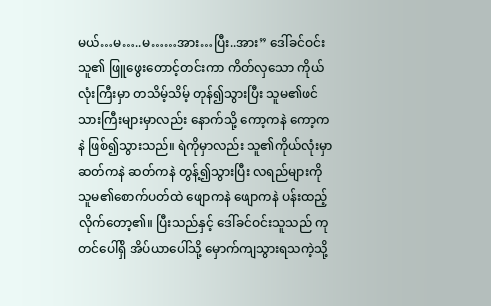မယ်…မ…..မ……အား…ပြီး..အား” ဒေါ်ခင်ဝင်းသူ၏ ဖြူဖွေးတောင့်တင်းကာ ကိတ်လှသော ကိုယ်လုံးကြီးမှာ တသိမ့်သိမ့် တုန်၍သွားပြီး သူမ၏ဖင်သားကြီးများမှာလည်း နောက်သို့ ကော့ကနဲ ကော့ကနဲ ဖြစ်၍သွားသည်။ ရဲကိုမှာလည်း သူ၏ကိုယ်လုံးမှာ ဆတ်ကနဲ ဆတ်ကနဲ တွန့်၍သွားပြီး လရည်များကို သူမ၏စောက်ပတ်ထဲ ဖျောကနဲ ဖျောကနဲ ပန်းထည့်လိုက်တော့၏။ ပြီးသည်နှင့် ဒေါ်ခင်ဝင်းသူသည် ကုတင်ပေါ်ရှိ အိပ်ယာပေါ်သို့ မှောက်ကျသွားရသကဲ့သို့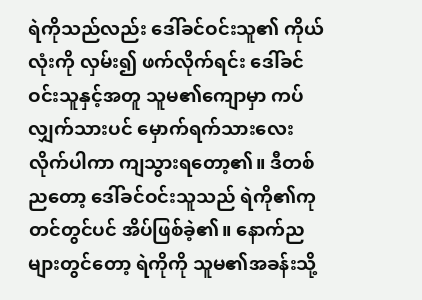ရဲကိုသည်လည်း ဒေါ်ခင်ဝင်းသူ၏ ကိုယ်လုံးကို လှမ်း၍ ဖက်လိုက်ရင်း ဒေါ်ခင်ဝင်းသူနှင့်အတူ သူမ၏ကျောမှာ ကပ်လျှက်သားပင် မှောက်ရက်သားလေး လိုက်ပါကာ ကျသွားရတော့၏။ ဒီတစ်ညတော့ ဒေါ်ခင်ဝင်းသူသည် ရဲကို၏ကုတင်တွင်ပင် အိပ်ဖြစ်ခဲ့၏။ နောက်ညများတွင်တော့ ရဲကိုကို သူမ၏အခန်းသို့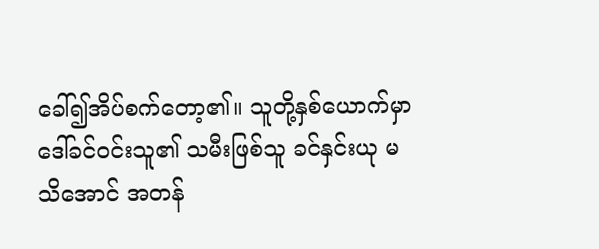ခေါ်၍အိပ်စက်တော့၏။ သူတို့နှစ်ယောက်မှာ ဒေါ်ခင်ဝင်းသူ၏ သမီးဖြစ်သူ ခင်နှင်းယု မသိအောင် အတန်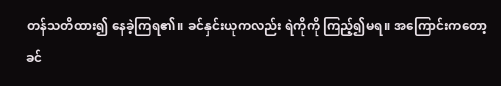တန်သတိထား၍ နေခဲ့ကြရ၏။ ခင်နှင်းယုကလည်း ရဲကိုကို ကြည့်၍မရ။ အကြောင်းကတော့ ခင်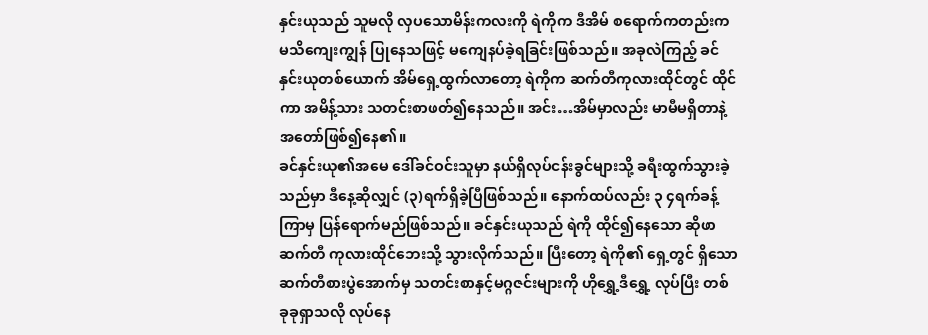နှင်းယုသည် သူမလို လှပသောမိန်းကလးကို ရဲကိုက ဒီအိမ် စရောက်ကတည်းက မသိကျေးကျွန် ပြုနေသဖြင့် မကျေနပ်ခဲ့ရခြင်းဖြစ်သည်။ အခုလဲကြည့် ခင်နှင်းယုတစ်ယောက် အိမ်ရှေ့ထွက်လာတော့ ရဲကိုက ဆက်တီကုလားထိုင်တွင် ထိုင်ကာ အမိန့်သား သတင်းစာဖတ်၍နေသည်။ အင်း…အိမ်မှာလည်း မာမီမရှိတာနဲ့ အတော်ဖြစ်၍နေ၏။
ခင်နှင်းယု၏အမေ ဒေါ်ခင်ဝင်းသူမှာ နယ်ရှိလုပ်ငန်းခွင်များသို့ ခရီးထွက်သွားခဲ့သည်မှာ ဒီနေ့ဆိုလျှင် (၃)ရက်ရှိခဲ့ပြီဖြစ်သည်။ နောက်ထပ်လည်း ၃ ၄ရက်ခန့်ကြာမှ ပြန်ရောက်မည်ဖြစ်သည်။ ခင်နှင်းယုသည် ရဲကို ထိုင်၍နေသော ဆိုဖာဆက်တီ ကုလားထိုင်ဘေးသို့ သွားလိုက်သည်။ ပြီးတော့ ရဲကို၏ ရှေ့တွင် ရှိသော ဆက်တီစားပွဲအောက်မှ သတင်းစာနှင့်မဂ္ဂဇင်းများကို ဟိုရွှေ့ဒီရွှေ့ လုပ်ပြီး တစ်ခုခုရှာသလို လုပ်နေ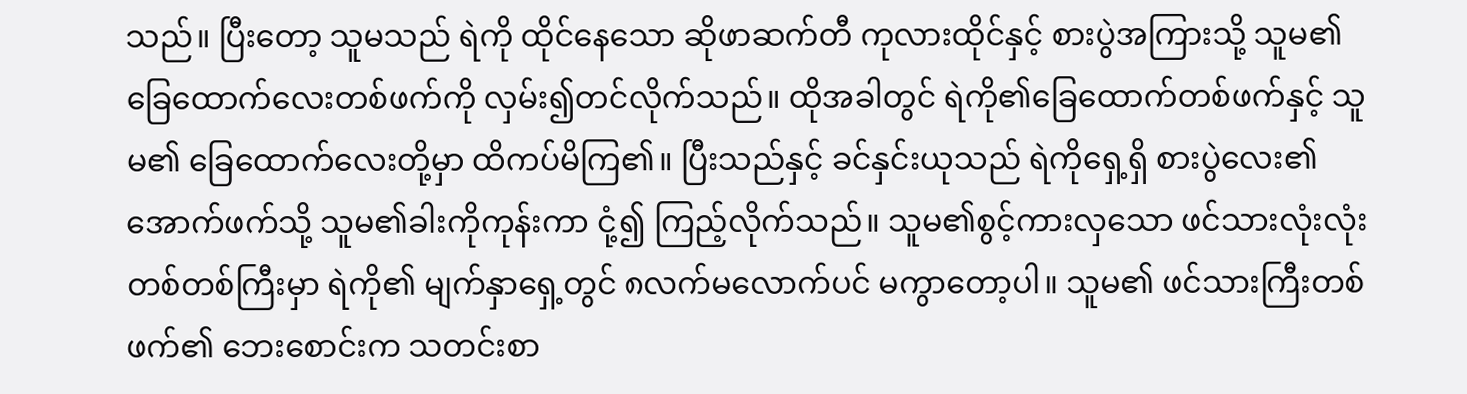သည်။ ပြီးတော့ သူမသည် ရဲကို ထိုင်နေသော ဆိုဖာဆက်တီ ကုလားထိုင်နှင့် စားပွဲအကြားသို့ သူမ၏ ခြေထောက်လေးတစ်ဖက်ကို လှမ်း၍တင်လိုက်သည်။ ထိုအခါတွင် ရဲကို၏ခြေထောက်တစ်ဖက်နှင့် သူမ၏ ခြေထောက်လေးတို့မှာ ထိကပ်မိကြ၏။ ပြီးသည်နှင့် ခင်နှင်းယုသည် ရဲကိုရှေ့ရှိ စားပွဲလေး၏ အောက်ဖက်သို့ သူမ၏ခါးကိုကုန်းကာ ငုံ့၍ ကြည့်လိုက်သည်။ သူမ၏စွင့်ကားလှသော ဖင်သားလုံးလုံးတစ်တစ်ကြီးမှာ ရဲကို၏ မျက်နှာရှေ့တွင် ၈လက်မလောက်ပင် မကွာတော့ပါ။ သူမ၏ ဖင်သားကြီးတစ်ဖက်၏ ဘေးစောင်းက သတင်းစာ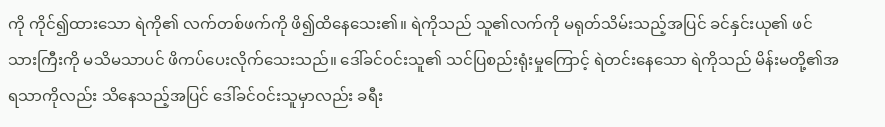ကို ကိုင်၍ထားသော ရဲကို၏ လက်တစ်ဖက်ကို ဖိ၍ထိနေသေး၏။ ရဲကိုသည် သူ၏လက်ကို မရုတ်သိမ်းသည့်အပြင် ခင်နှင်းယု၏ ဖင်သားကြီးကို မသိမသာပင် ဖိကပ်ပေးလိုက်သေးသည်။ ဒေါ်ခင်ဝင်းသူ၏ သင်ပြစည်းရုံးမှုကြောင့် ရဲတင်းနေသော ရဲကိုသည် မိန်းမတို့၏အရသာကိုလည်း သိနေသည့်အပြင် ဒေါ်ခင်ဝင်းသူမှာလည်း ခရီး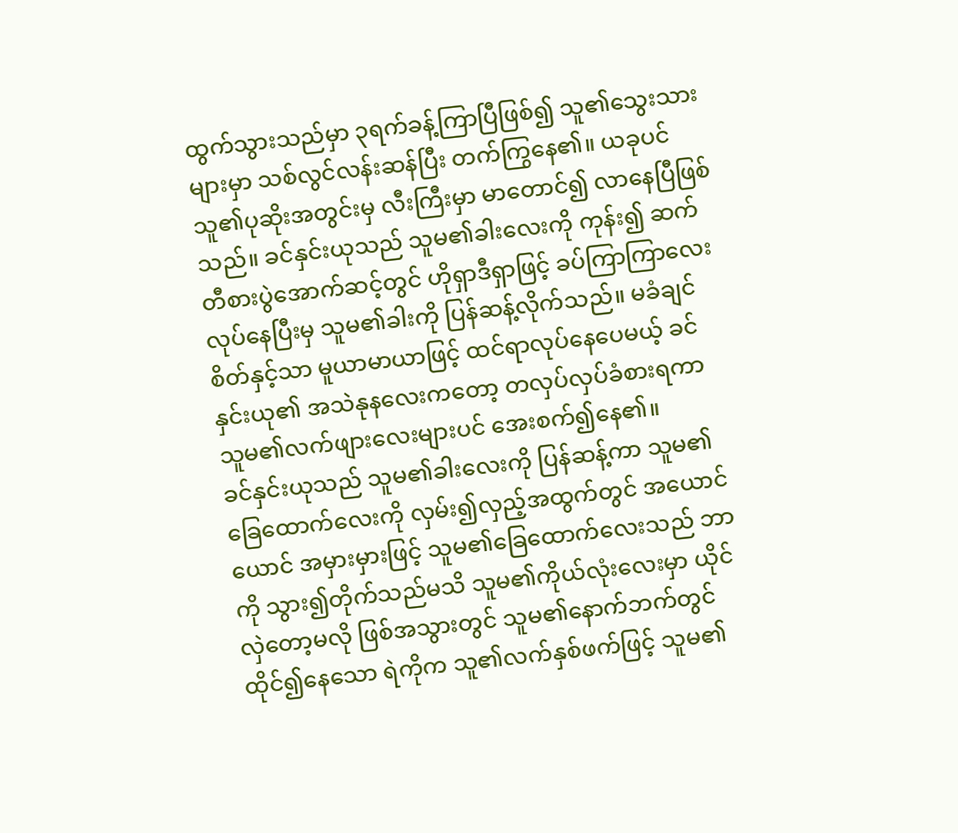ထွက်သွားသည်မှာ ၃ရက်ခန့်ကြာပြီဖြစ်၍ သူ၏သွေးသားများမှာ သစ်လွင်လန်းဆန်ပြီး တက်ကြွနေ၏။ ယခုပင် သူ၏ပုဆိုးအတွင်းမှ လီးကြီးမှာ မာတောင်၍ လာနေပြီဖြစ်သည်။ ခင်နှင်းယုသည် သူမ၏ခါးလေးကို ကုန်း၍ ဆက်တီစားပွဲအောက်ဆင့်တွင် ဟိုရှာဒီရှာဖြင့် ခပ်ကြာကြာလေး လုပ်နေပြီးမှ သူမ၏ခါးကို ပြန်ဆန့်လိုက်သည်။ မခံချင်စိတ်နှင့်သာ မူယာမာယာဖြင့် ထင်ရာလုပ်နေပေမယ့် ခင်နှင်းယု၏ အသဲနုနလေးကတော့ တလှပ်လှပ်ခံစားရကာ သူမ၏လက်ဖျားလေးများပင် အေးစက်၍နေ၏။
ခင်နှင်းယုသည် သူမ၏ခါးလေးကို ပြန်ဆန့်ကာ သူမ၏ခြေထောက်လေးကို လှမ်း၍လှည့်အထွက်တွင် အယောင်ယောင် အမှားမှားဖြင့် သူမ၏ခြေထောက်လေးသည် ဘာကို သွား၍တိုက်သည်မသိ သူမ၏ကိုယ်လုံးလေးမှာ ယိုင်လှဲတော့မလို ဖြစ်အသွားတွင် သူမ၏နောက်ဘက်တွင် ထိုင်၍နေသော ရဲကိုက သူ၏လက်နှစ်ဖက်ဖြင့် သူမ၏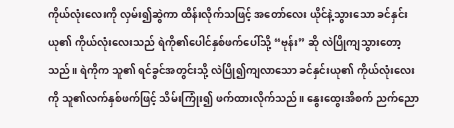ကိုယ်လုံးလေးကို လှမ်း၍ဆွဲကာ ထိန်းလိုက်သဖြင့် အတော်လေး ယိုင်နဲ့သွားသော ခင်နှင်းယု၏ ကိုယ်လုံးလေးသည် ရဲကို၏ပေါင်နှစ်ဖက်ပေါ်သို့ “ဗုန်း” ဆို လဲပြိုကျသွားတော့သည်။ ရဲကိုက သူ၏ ရင်ခွင်အတွင်းသို့ လဲပြို၍ကျလာသော ခင်နှင်းယု၏ ကိုယ်လုံးလေးကို သူ၏လက်နှစ်ဖက်ဖြင့် သိမ်းကြုံး၍ ဖက်ထားလိုက်သည်။ နွေးထွေးအိစက် ညက်ညော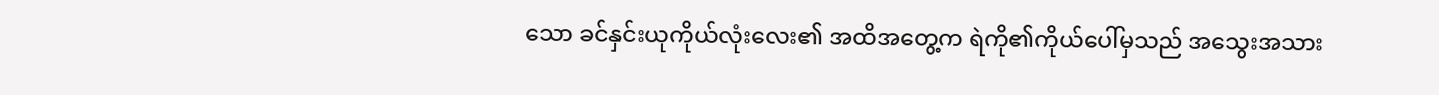သော ခင်နှင်းယုကိုယ်လုံးလေး၏ အထိအတွေ့က ရဲကို၏ကိုယ်ပေါ်မှသည် အသွေးအသား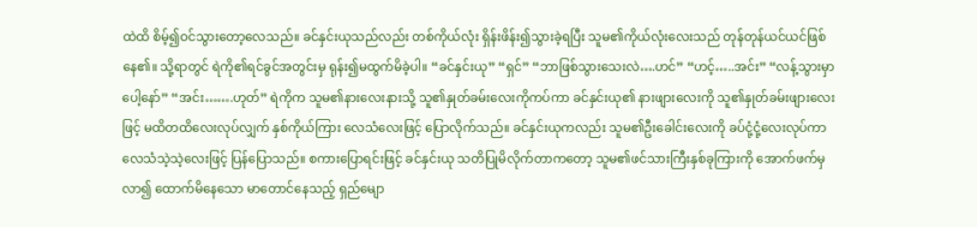ထဲထိ စိမ့်၍ဝင်သွားတော့လေသည်။ ခင်နှင်းယုသည်လည်း တစ်ကိုယ်လုံး ရှိန်းဖိန်း၍သွားခဲ့ရပြီး သူမ၏ကိုယ်လုံးလေးသည် တုန်တုန်ယင်ယင်ဖြစ်နေ၏။ သို့ရာတွင် ရဲကို၏ရင်ခွင်အတွင်းမှ ရုန်း၍မထွက်မိခဲ့ပါ။ “ခင်နှင်းယု” “ရှင်” “ဘာဖြစ်သွားသေးလဲ….ဟင်” “ဟင့်…..အင်း” “လန့်သွားမှာပေါ့နော်” “အင်း…….ဟုတ်” ရဲကိုက သူမ၏နားလေးနားသို့ သူ၏နှုတ်ခမ်းလေးကိုကပ်ကာ ခင်နှင်းယု၏ နားဖျားလေးကို သူ၏နှုတ်ခမ်းဖျားလေးဖြင့် မထိတထိလေးလုပ်လျှက် နှစ်ကိုယ်ကြား လေသံလေးဖြင့် ပြောလိုက်သည်။ ခင်နှင်းယုကလည်း သူမ၏ဦးခေါင်းလေးကို ခပ်ငုံ့ငုံ့လေးလုပ်ကာ လေသံသဲ့သဲ့လေးဖြင့် ပြန်ပြောသည်။ စကားပြောရင်းဖြင့် ခင်နှင်းယု သတိပြုမိလိုက်တာကတော့ သူမ၏ဖင်သားကြီးနှစ်ခုကြားကို အောက်ဖက်မှလာ၍ ထောက်မိနေသော မာတောင်နေသည့် ရှည်မျော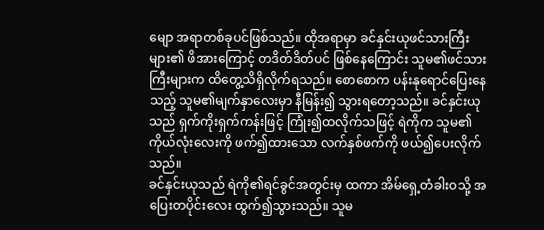မျော အရာတစ်ခုပင်ဖြစ်သည်။ ထိုအရာမှာ ခင်နှင်းယုဖင်သားကြီးများ၏ ဖိအားကြောင့် တဒိတ်ဒိတ်ပင် ဖြစ်နေကြောင်း သူမ၏ဖင်သားကြီးများက ထိတွေ့သိရှိလိုက်ရသည်။ စောစောက ပန်းနုရောင်ပြေးနေသည့် သူမ၏မျက်နှာလေးမှာ နီမြန်း၍ သွားရတော့သည်။ ခင်နှင်းယုသည် ရှက်ကိုးရှက်ကန်းဖြင့် ကြုံး၍ထလိုက်သဖြင့် ရဲကိုက သူမ၏ကိုယ်လုံးလေးကို ဖက်၍ထားသော လက်နှစ်ဖက်ကို ဖယ်၍ပေးလိုက်သည်။
ခင်နှင်းယုသည် ရဲကို၏ရင်ခွင်အတွင်းမှ ထကာ အိမ်ရှေ့တံခါးဝသို့ အပြေးတပိုင်းလေး ထွက်၍သွားသည်။ သူမ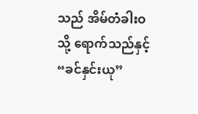သည် အိမ်တံခါးဝသို့ ရောက်သည်နှင့် “ခင်နှင်းယု”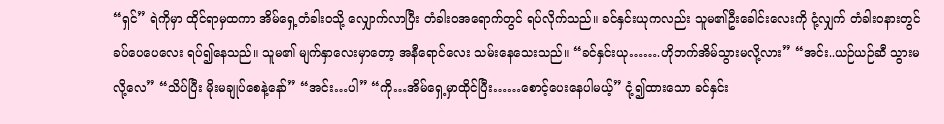“ရှင်” ရဲကိုမှာ ထိုင်ရာမှထကာ အိမ်ရှေ့တံခါးဝသို့ လျှောက်လာပြီး တံခါးဝအရောက်တွင် ရပ်လိုက်သည်။ ခင်နှင်းယုကလည်း သူမ၏ဦးခေါင်းလေးကို ငုံ့လျှက် တံခါးဝနားတွင် ခပ်ပေပေလေး ရပ်၍နေသည်။ သူမ၏ မျက်နှာလေးမှာတော့ အနီရောင်လေး သမ်းနေသေးသည်။ “ခင်နှင်းယု…….ဟိုဘက်အိမ်သွားမလို့လား” “အင်း..ယဉ်ယဉ်ဆီ သွားမလို့လေ” “သိပ်ပြီး မိုးမချုပ်စေနဲ့နော်” “အင်း…ပါ” “ကို…အိမ်ရှေ့မှာထိုင်ပြီး……စောင့်ပေးနေပါမယ့်” ငုံ့၍ထားသော ခင်နှင်း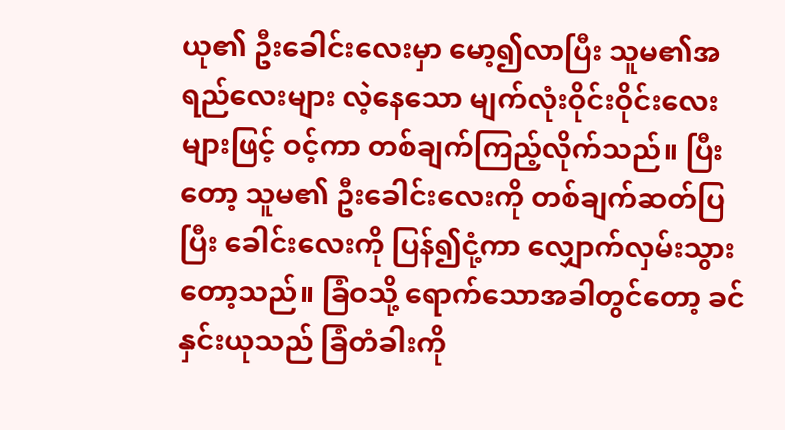ယု၏ ဦးခေါင်းလေးမှာ မော့၍လာပြီး သူမ၏အရည်လေးများ လဲ့နေသော မျက်လုံးဝိုင်းဝိုင်းလေးများဖြင့် ဝင့်ကာ တစ်ချက်ကြည့်လိုက်သည်။ ပြီးတော့ သူမ၏ ဦးခေါင်းလေးကို တစ်ချက်ဆတ်ပြပြီး ခေါင်းလေးကို ပြန်၍ငုံ့ကာ လျှောက်လှမ်းသွားတော့သည်။ ခြံဝသို့ ရောက်သောအခါတွင်တော့ ခင်နှင်းယုသည် ခြံတံခါးကို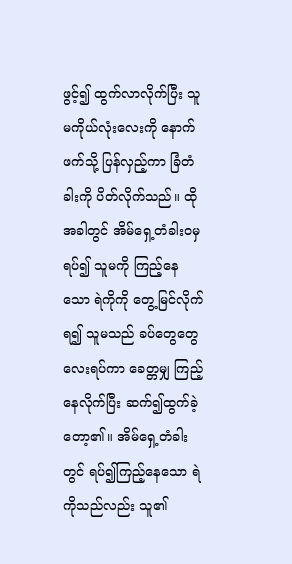ဖွင့်၍ ထွက်လာလိုက်ပြီး သူမကိုယ်လုံးလေးကို နောက်ဖက်သို့ ပြန်လှည့်ကာ ခြံတံခါးကို ပိတ်လိုက်သည်။ ထိုအခါတွင် အိမ်ရှေ့တံခါးဝမှရပ်၍ သူမကို ကြည့်နေသော ရဲကိုကို တွေ့မြင်လိုက်ရ၍ သူမသည် ခပ်တွေတွေလေးရပ်ကာ ခေတ္တမျှ ကြည့်နေလိုက်ပြီး ဆက်၍ထွက်ခဲ့တော့၏။ အိမ်ရှေ့တံခါးတွင် ရပ်၍ကြည့်နေသော ရဲကိုသည်လည်း သူ၏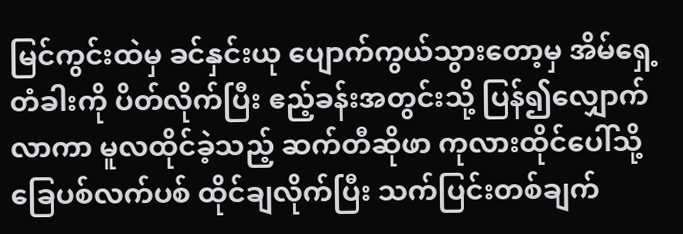မြင်ကွင်းထဲမှ ခင်နှင်းယု ပျောက်ကွယ်သွားတော့မှ အိမ်ရှေ့တံခါးကို ပိတ်လိုက်ပြီး ဧည့်ခန်းအတွင်းသို့ ပြန်၍လျှောက်လာကာ မူလထိုင်ခဲ့သည့် ဆက်တီဆိုဖာ ကုလားထိုင်ပေါ်သို့ ခြေပစ်လက်ပစ် ထိုင်ချလိုက်ပြီး သက်ပြင်းတစ်ချက်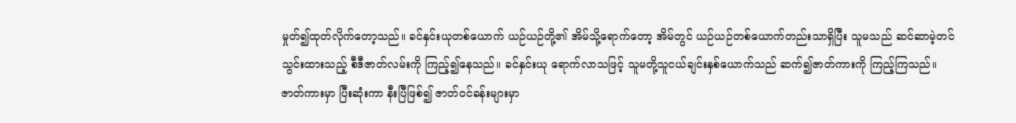မှုတ်၍ထုတ်လိုက်တော့သည်။ ခင်နှင်းယုတစ်ယောက် ယဉ်ယဉ်တို့၏ အိမ်သို့ရောက်တော့ အိမ်တွင် ယဉ်ယဉ်တစ်ယောက်တည်းသာရှိပြီး သူမသည် ဆင်ဆာမဲ့တင်သွင်းထားသည့် စီဒီဇာတ်လမ်းကို ကြည့်၍နေသည်။ ခင်နှင်းယု ရောက်လာသဖြင့် သူမတို့သူငယ်ချင်းနှစ်ယောက်သည် ဆက်၍ဇာတ်ကားကို ကြည့်ကြသည်။ ဇာတ်ကားမှာ ပြီးဆုံးကာ နီးပြီဖြစ်၍ ဇာတ်ဝင်ခန်းများမှာ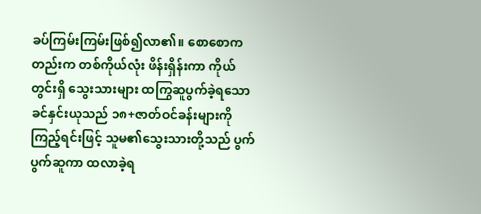ခပ်ကြမ်းကြမ်းဖြစ်၍လာ၏။ စောစောကတည်းက တစ်ကိုယ်လုံး ဖိန်းရှိန်းကာ ကိုယ်တွင်းရှိ သွေးသားများ ထကြွဆူပွက်ခဲ့ရသော ခင်နှင်းယုသည် ၁၈+ဇာတ်ဝင်ခန်းများကို ကြည့်ရင်းဖြင့် သူမ၏သွေးသားတို့သည် ပွက်ပွက်ဆူကာ ထလာခဲ့ရ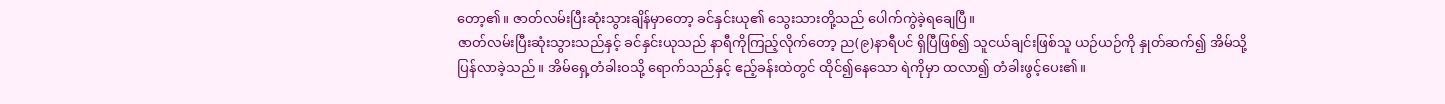တော့၏။ ဇာတ်လမ်းပြီးဆုံးသွားချိန်မှာတော့ ခင်နှင်းယု၏ သွေးသားတို့သည် ပေါက်ကွဲခဲ့ရချေပြီ။
ဇာတ်လမ်းပြီးဆုံးသွားသည်နှင့် ခင်နှင်းယုသည် နာရီကိုကြည့်လိုက်တော့ ည(၉)နာရီပင် ရှိပြီဖြစ်၍ သူငယ်ချင်းဖြစ်သူ ယဉ်ယဉ်ကို နှုတ်ဆက်၍ အိမ်သို့ပြန်လာခဲ့သည်။ အိမ်ရှေ့တံခါးဝသို့ ရောက်သည်နှင့် ဧည့်ခန်းထဲတွင် ထိုင်၍နေသော ရဲကိုမှာ ထလာ၍ တံခါးဖွင့်ပေး၏။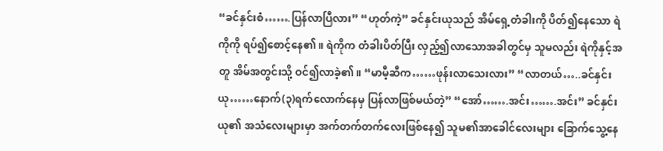“ခင်နှင်းစံ…….ပြန်လာပြီလား” “ဟုတ်ကဲ့” ခင်နှင်းယုသည် အိမ်ရှေ့တံခါးကို ပိတ်၍နေသော ရဲကိုကို ရပ်၍စောင့်နေ၏။ ရဲကိုက တံခါးပိတ်ပြီး လှည့်၍လာသောအခါတွင်မှ သူမလည်း ရဲကိုနှင့်အတူ အိမ်အတွင်းသို့ ဝင်၍လာခဲ့၏။ “မာမီ့ဆီက……ဖုန်းလာသေးလား” “လာတယ်…..ခင်နှင်းယု……နောက်(၃)ရက်လောက်နေမှ ပြန်လာဖြစ်မယ်တဲ့” “အော်…….အင်း…….အင်း” ခင်နှင်းယု၏ အသံလေးများမှာ အက်တက်တက်လေးဖြစ်နေ၍ သူမ၏အာခေါင်လေးများ ခြောက်သွေ့နေ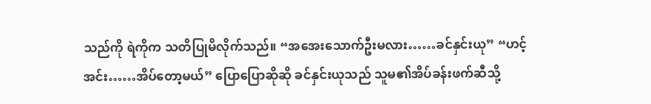သည်ကို ရဲကိုက သတိပြုမိလိုက်သည်။ “အအေးသောက်ဦးမလား……ခင်နှင်းယု” “ဟင့်အင်း……အိပ်တော့မယ်” ပြောပြောဆိုဆို ခင်နှင်းယုသည် သူမ၏အိပ်ခန်းဖက်ဆီသို့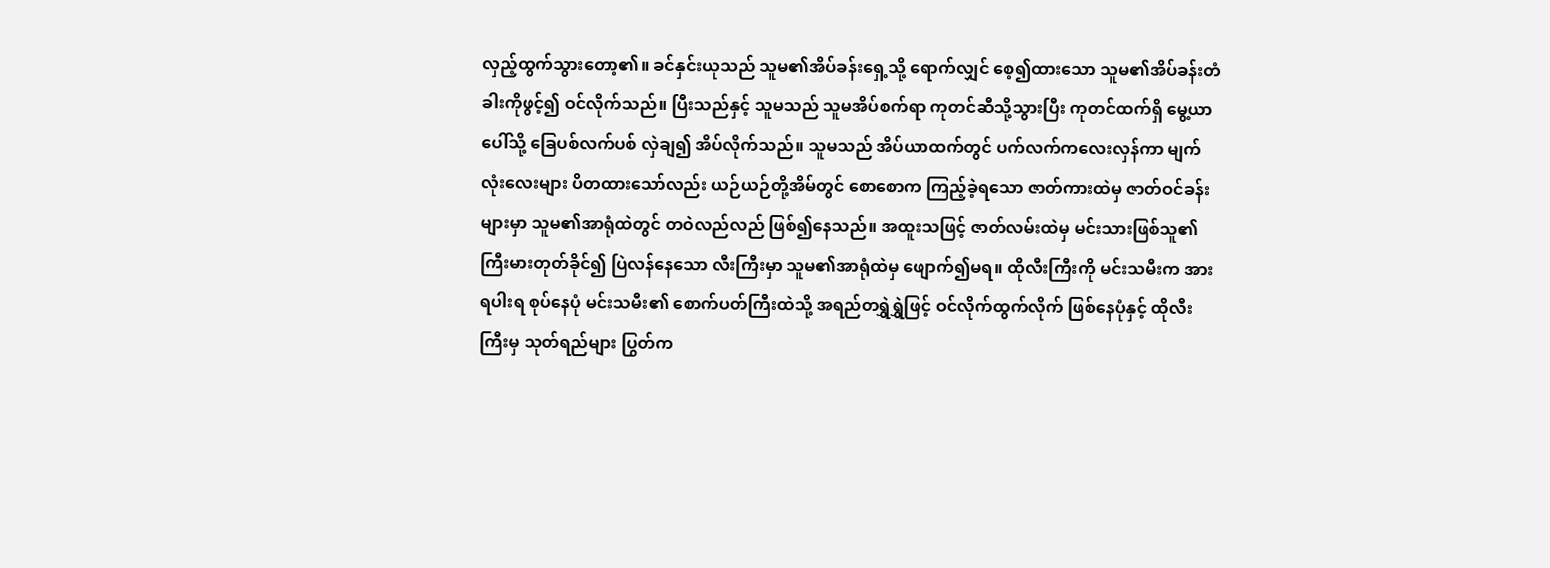လှည့်ထွက်သွားတော့၏။ ခင်နှင်းယုသည် သူမ၏အိပ်ခန်းရှေ့သို့ ရောက်လျှင် စေ့၍ထားသော သူမ၏အိပ်ခန်းတံခါးကိုဖွင့်၍ ဝင်လိုက်သည်။ ပြီးသည်နှင့် သူမသည် သူမအိပ်စက်ရာ ကုတင်ဆီသို့သွားပြီး ကုတင်ထက်ရှိ မွေ့ယာပေါ်သို့ ခြေပစ်လက်ပစ် လှဲချ၍ အိပ်လိုက်သည်။ သူမသည် အိပ်ယာထက်တွင် ပက်လက်ကလေးလှန်ကာ မျက်လုံးလေးများ ပိတထားသော်လည်း ယဉ်ယဉ်တို့အိမ်တွင် စောစောက ကြည့်ခဲ့ရသော ဇာတ်ကားထဲမှ ဇာတ်ဝင်ခန်းများမှာ သူမ၏အာရုံထဲတွင် တဝဲလည်လည် ဖြစ်၍နေသည်။ အထူးသဖြင့် ဇာတ်လမ်းထဲမှ မင်းသားဖြစ်သူ၏ ကြီးမားတုတ်ခိုင်၍ ပြဲလန်နေသော လီးကြီးမှာ သူမ၏အာရုံထဲမှ ဖျောက်၍မရ။ ထိုလီးကြီးကို မင်းသမီးက အားရပါးရ စုပ်နေပုံ မင်းသမီး၏ စောက်ပတ်ကြီးထဲသို့ အရည်တရွှဲရွှဲဖြင့် ဝင်လိုက်ထွက်လိုက် ဖြစ်နေပုံနှင့် ထိုလီးကြီးမှ သုတ်ရည်များ ပြွတ်က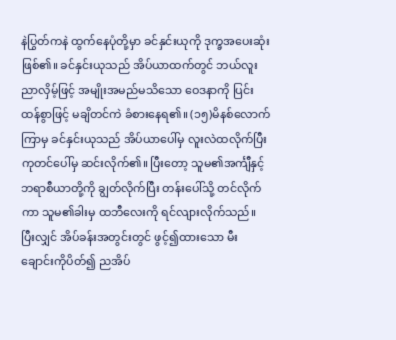နဲပြွတ်ကနဲ ထွက်နေပုံတို့မှာ ခင်နှင်းယုကို ဒုက္ခအပေးဆုံးဖြစ်၏။ ခင်နှင်းယုသည် အိပ်ယာထက်တွင် ဘယ်လူးညာလှိမ့်ဖြင့် အမျိုးအမည်မသိသော ဝေဒနာကို ပြင်းထန်စွာဖြင့် မချိတင်ကဲ ခံစားနေရ၏။ (၁၅)မိနစ်လောက်ကြာမှ ခင်နှင်းယုသည် အိပ်ယာပေါ်မှ လူးလဲထလိုက်ပြီး ကုတင်ပေါ်မှ ဆင်းလိုက်၏။ ပြီးတော့ သူမ၏အင်္ကျီနှင့်ဘရာစီယာတို့ကို ချွတ်လိုက်ပြီး တန်းပေါ်သို့ တင်လိုက်ကာ သူမ၏ခါးမှ ထဘီလေးကို ရင်လျားလိုက်သည်။ ပြီးလျှင် အိပ်ခန်းအတွင်းတွင် ဖွင့်၍ထားသော မီးချောင်းကိုပိတ်၍ ညအိပ်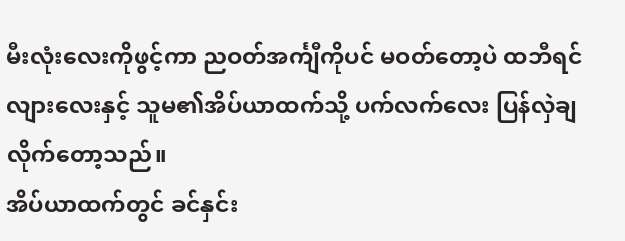မီးလုံးလေးကိုဖွင့်ကာ ညဝတ်အင်္ကျီကိုပင် မဝတ်တော့ပဲ ထဘီရင်လျားလေးနှင့် သူမ၏အိပ်ယာထက်သို့ ပက်လက်လေး ပြန်လှဲချလိုက်တော့သည်။
အိပ်ယာထက်တွင် ခင်နှင်း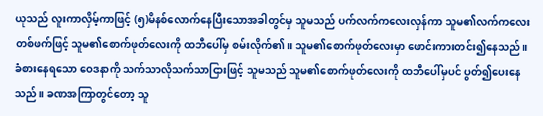ယုသည် လူးကာလှိမ့်ကာဖြင့် (၅)မိနစ်လောက်နေပြီးသောအခါတွင်မှ သူမသည် ပက်လက်ကလေးလှန်ကာ သူမ၏လက်ကလေးတစ်ဖက်ဖြင့် သူမ၏စောက်ဖုတ်လေးကို ထဘီပေါ်မှ စမ်းလိုက်၏။ သူမ၏စောက်ဖုတ်လေးမှာ ဖောင်းကားတင်း၍နေသည်။ ခံစားနေရသော ဝေဒနာကို သက်သာလိုသက်သာငြားဖြင့် သူမသည် သူမ၏စောက်ဖုတ်လေးကို ထဘီပေါ်မှပင် ပွတ်၍ပေးနေသည်။ ခဏအကြာတွင်တော့ သူ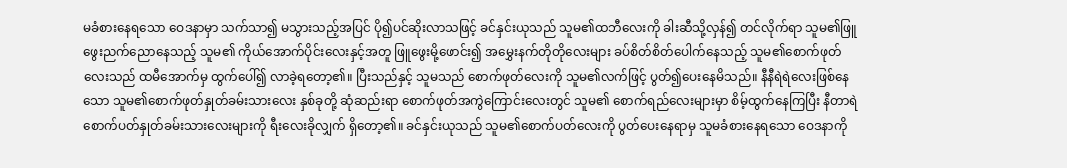မခံစားနေရသော ဝေဒနာမှာ သက်သာ၍ မသွားသည့်အပြင် ပို၍ပင်ဆိုးလာသဖြင့် ခင်နှင်းယုသည် သူမ၏ထဘီလေးကို ခါးဆီသို့လှန်၍ တင်လိုက်ရာ သူမ၏ဖြူဖွေးညက်ညောနေသည့် သူမ၏ ကိုယ်အောက်ပိုင်းလေးနှင့်အတူ ဖြူဖွေးမို့ဖောင်း၍ အမွှေးနက်တိုတိုလေးများ ခပ်စိတ်စိတ်ပေါက်နေသည့် သူမ၏စောက်ဖုတ်လေးသည် ထမီအောက်မှ ထွက်ပေါ်၍ လာခဲ့ရတော့၏။ ပြီးသည်နှင့် သူမသည် စောက်ဖုတ်လေးကို သူမ၏လက်ဖြင့် ပွတ်၍ပေးနေမိသည်။ နီနီရဲရဲလေးဖြစ်နေသော သူမ၏စောက်ဖုတ်နှုတ်ခမ်းသားလေး နှစ်ခုတို့ ဆုံဆည်းရာ စောက်ဖုတ်အကွဲကြောင်းလေးတွင် သူမ၏ စောက်ရည်လေးများမှာ စိမ့်ထွက်နေကြပြီး နီတာရဲစောက်ပတ်နှုတ်ခမ်းသားလေးများကို ရီးလေးခိုလျှက် ရှိတော့၏။ ခင်နှင်းယုသည် သူမ၏စောက်ပတ်လေးကို ပွတ်ပေးနေရာမှ သူမခံစားနေရသော ဝေဒနာကို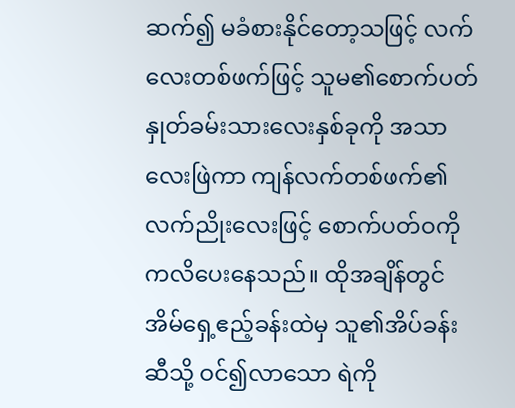ဆက်၍ မခံစားနိုင်တော့သဖြင့် လက်လေးတစ်ဖက်ဖြင့် သူမ၏စောက်ပတ်နှုတ်ခမ်းသားလေးနှစ်ခုကို အသာလေးဖြဲကာ ကျန်လက်တစ်ဖက်၏ လက်ညိုးလေးဖြင့် စောက်ပတ်ဝကို ကလိပေးနေသည်။ ထိုအချိန်တွင် အိမ်ရှေ့ဧည့်ခန်းထဲမှ သူ၏အိပ်ခန်းဆီသို့ ဝင်၍လာသော ရဲကို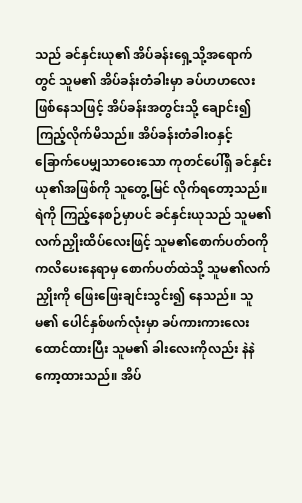သည် ခင်နှင်းယု၏ အိပ်ခန်းရှေ့သို့အရောက်တွင် သူမ၏ အိပ်ခန်းတံခါးမှာ ခပ်ဟဟလေးဖြစ်နေသဖြင့် အိပ်ခန်းအတွင်းသို့ ချောင်း၍ ကြည့်လိုက်မိသည်။ အိပ်ခန်းတံခါးဝနှင့် ခြောက်ပေမျှသာဝေးသော ကုတင်ပေါ်ရှိ ခင်နှင်းယု၏အဖြစ်ကို သူတွေ့မြင် လိုက်ရတော့သည်။ ရဲကို ကြည့်နေစဉ်မှာပင် ခင်နှင်းယုသည် သူမ၏လက်ညှိုးထိပ်လေးဖြင့် သူမ၏စောက်ပတ်ဝကို ကလိပေးနေရာမှ စောက်ပတ်ထဲသို့ သူမ၏လက်ညှိုးကို ဖြေးဖြေးချင်းသွင်း၍ နေသည်။ သူမ၏ ပေါင်နှစ်ဖက်လုံးမှာ ခပ်ကားကားလေး ထောင်ထားပြီး သူမ၏ ခါးလေးကိုလည်း နဲနဲကော့ထားသည်။ အိပ်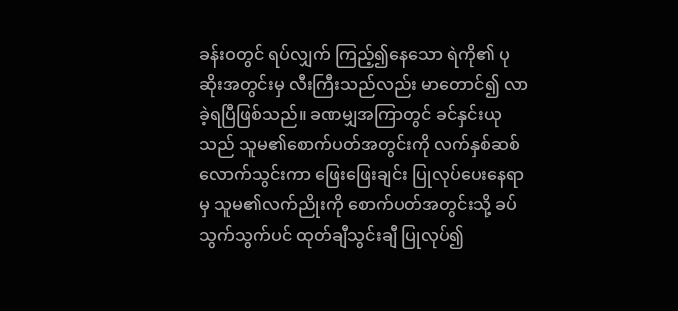ခန်းဝတွင် ရပ်လျှက် ကြည့်၍နေသော ရဲကို၏ ပုဆိုးအတွင်းမှ လီးကြီးသည်လည်း မာတောင်၍ လာခဲ့ရပြီဖြစ်သည်။ ခဏမျှအကြာတွင် ခင်နှင်းယုသည် သူမ၏စောက်ပတ်အတွင်းကို လက်နှစ်ဆစ် လောက်သွင်းကာ ဖြေးဖြေးချင်း ပြုလုပ်ပေးနေရာမှ သူမ၏လက်ညိုးကို စောက်ပတ်အတွင်းသို့ ခပ်သွက်သွက်ပင် ထုတ်ချီသွင်းချီ ပြုလုပ်၍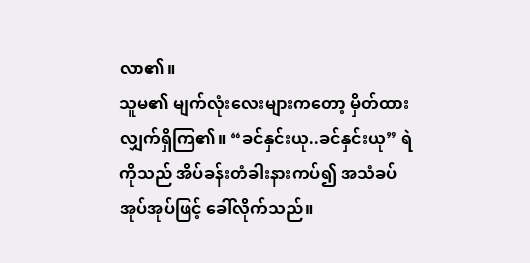လာ၏။
သူမ၏ မျက်လုံးလေးများကတော့ မှိတ်ထားလျှက်ရှိကြ၏။ “ခင်နှင်းယု..ခင်နှင်းယု” ရဲကိုသည် အိပ်ခန်းတံခါးနားကပ်၍ အသံခပ်အုပ်အုပ်ဖြင့် ခေါ်လိုက်သည်။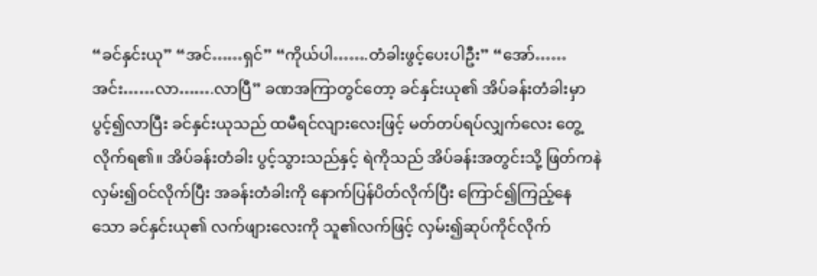“ခင်နှင်းယု” “အင်……ရှင်” “ကိုယ်ပါ…….တံခါးဖွင့်ပေးပါဦး” “အော်……အင်း……လာ…….လာပြီ” ခဏအကြာတွင်တော့ ခင်နှင်းယု၏ အိပ်ခန်းတံခါးမှာ ပွင့်၍လာပြီး ခင်နှင်းယုသည် ထမီရင်လျားလေးဖြင့် မတ်တပ်ရပ်လျှက်လေး တွေ့လိုက်ရ၏။ အိပ်ခန်းတံခါး ပွင့်သွားသည်နှင့် ရဲကိုသည် အိပ်ခန်းအတွင်းသို့ ဖြတ်ကနဲ လှမ်း၍ဝင်လိုက်ပြီး အခန်းတံခါးကို နောက်ပြန်ပိတ်လိုက်ပြီး ကြောင်၍ကြည့်နေသော ခင်နှင်းယု၏ လက်ဖျားလေးကို သူ၏လက်ဖြင့် လှမ်း၍ဆုပ်ကိုင်လိုက်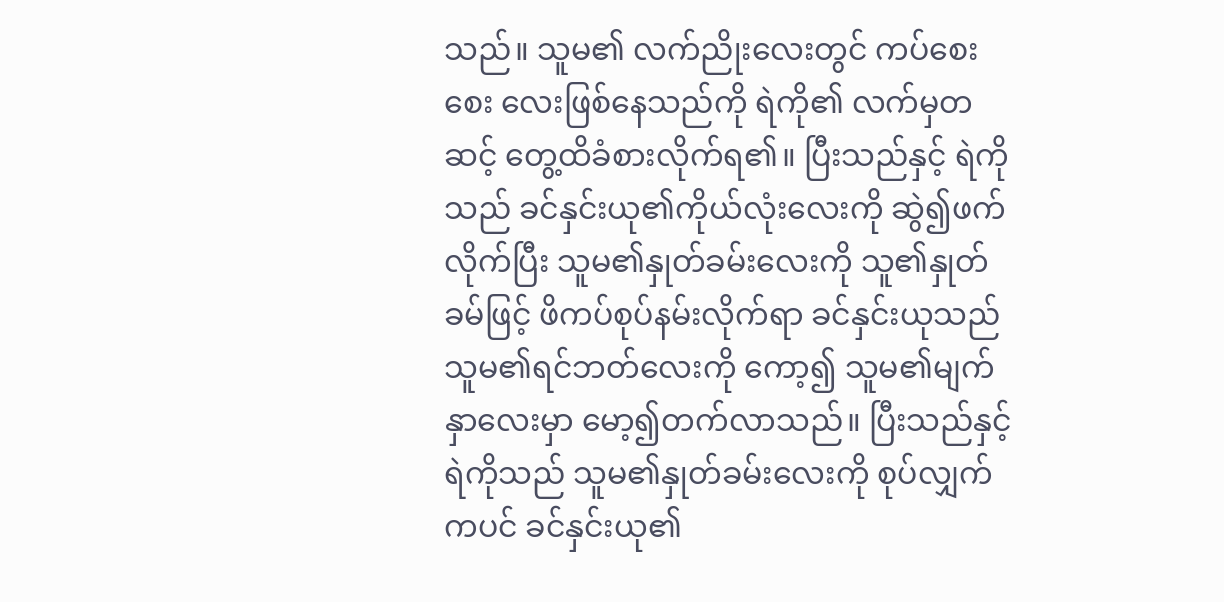သည်။ သူမ၏ လက်ညိုးလေးတွင် ကပ်စေးစေး လေးဖြစ်နေသည်ကို ရဲကို၏ လက်မှတဆင့် တွေ့ထိခံစားလိုက်ရ၏။ ပြီးသည်နှင့် ရဲကိုသည် ခင်နှင်းယု၏ကိုယ်လုံးလေးကို ဆွဲ၍ဖက်လိုက်ပြီး သူမ၏နှုတ်ခမ်းလေးကို သူ၏နှုတ်ခမ်ဖြင့် ဖိကပ်စုပ်နမ်းလိုက်ရာ ခင်နှင်းယုသည် သူမ၏ရင်ဘတ်လေးကို ကော့၍ သူမ၏မျက်နှာလေးမှာ မော့၍တက်လာသည်။ ပြီးသည်နှင့် ရဲကိုသည် သူမ၏နှုတ်ခမ်းလေးကို စုပ်လျှက်ကပင် ခင်နှင်းယု၏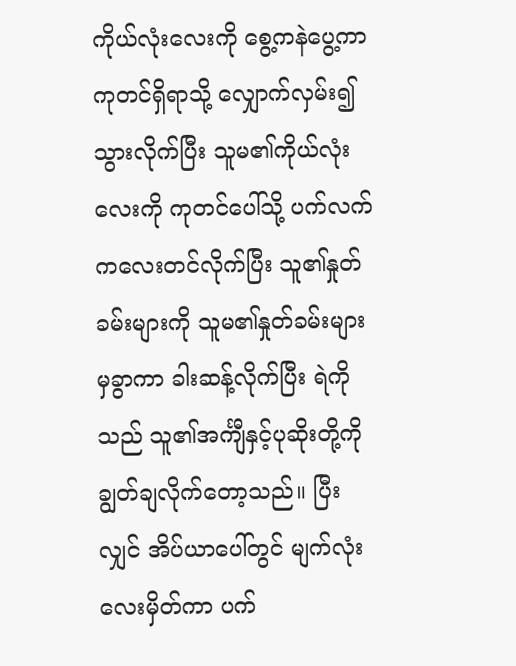ကိုယ်လုံးလေးကို စွေ့ကနဲပွေ့ကာ ကုတင်ရှိရာသို့ လျှောက်လှမ်း၍သွားလိုက်ပြီး သူမ၏ကိုယ်လုံးလေးကို ကုတင်ပေါ်သို့ ပက်လက်ကလေးတင်လိုက်ပြီး သူ၏နှုတ်ခမ်းများကို သူမ၏နှုတ်ခမ်းများမှခွာကာ ခါးဆန့်လိုက်ပြီး ရဲကိုသည် သူ၏အင်္ကျီနှင့်ပုဆိုးတို့ကို ချွတ်ချလိုက်တော့သည်။ ပြီးလျှင် အိပ်ယာပေါ်တွင် မျက်လုံးလေးမှိတ်ကာ ပက်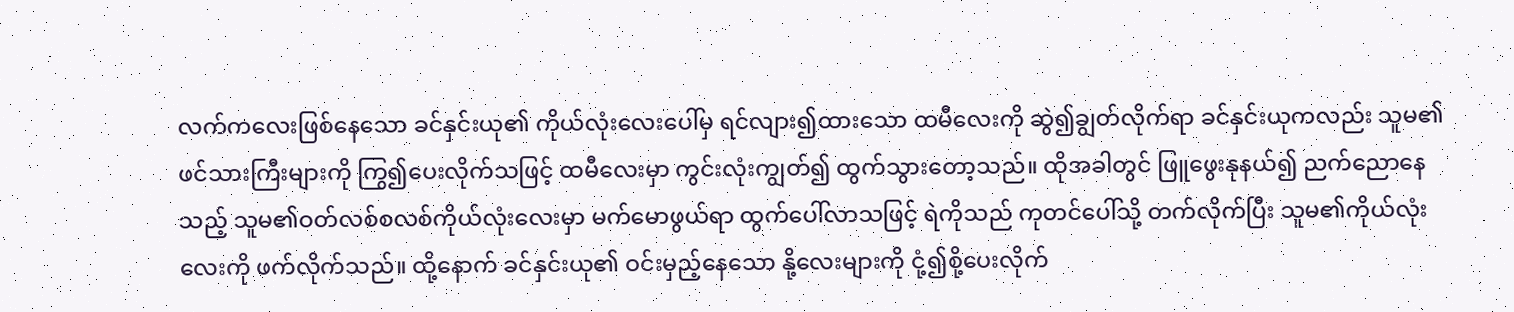လက်ကလေးဖြစ်နေသော ခင်နှင်းယု၏ ကိုယ်လုံးလေးပေါ်မှ ရင်လျား၍ထားသော ထမီလေးကို ဆွဲ၍ချွတ်လိုက်ရာ ခင်နှင်းယုကလည်း သူမ၏ဖင်သားကြီးများကို ကြွ၍ပေးလိုက်သဖြင့် ထမီလေးမှာ ကွင်းလုံးကျွတ်၍ ထွက်သွားတော့သည်။ ထိုအခါတွင် ဖြူဖွေးနုနယ်၍ ညက်ညောနေသည့် သူမ၏ဝတ်လစ်စလစ်ကိုယ်လုံးလေးမှာ မက်မောဖွယ်ရာ ထွက်ပေါ်လာသဖြင့် ရဲကိုသည် ကုတင်ပေါ်သို့ တက်လိုက်ပြီး သူမ၏ကိုယ်လုံးလေးကို ဖက်လိုက်သည်။ ထို့နောက် ခင်နှင်းယု၏ ဝင်းမှည့်နေသော နို့လေးများကို ငုံ့၍စို့ပေးလိုက်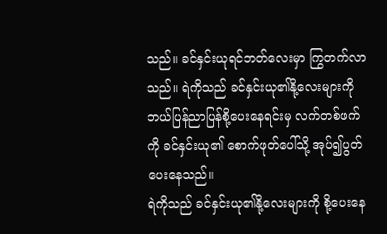သည်။ ခင်နှင်းယုရင်ဘတ်လေးမှာ ကြွတက်လာသည်။ ရဲကိုသည် ခင်နှင်းယု၏နို့လေးများကို ဘယ်ပြန်ညာပြန်စို့ပေးနေရင်းမှ လက်တစ်ဖက်ကို ခင်နှင်းယု၏ စောက်ဖုတ်ပေါ်သို့ အုပ်၍ပွတ်ပေးနေသည်။
ရဲကိုသည် ခင်နှင်းယု၏နို့လေးများကို စို့ပေးနေ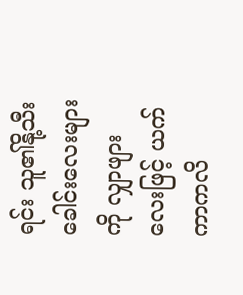ရင်း သူ၏နို့သီးခေါင်းလေးများကို လျှာဖျားလေးဖြင့် ယက်ကာကလိ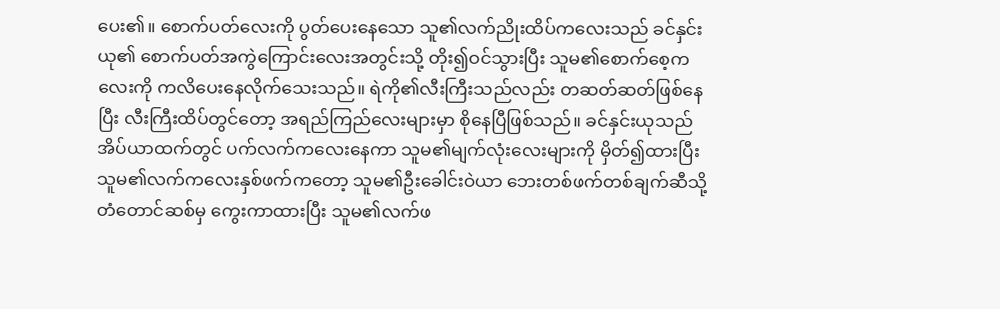ပေး၏။ စောက်ပတ်လေးကို ပွတ်ပေးနေသော သူ၏လက်ညိုးထိပ်ကလေးသည် ခင်နှင်းယု၏ စောက်ပတ်အကွဲကြောင်းလေးအတွင်းသို့ တိုး၍ဝင်သွားပြီး သူမ၏စောက်စေ့ကလေးကို ကလိပေးနေလိုက်သေးသည်။ ရဲကို၏လီးကြီးသည်လည်း တဆတ်ဆတ်ဖြစ်နေပြီး လီးကြီးထိပ်တွင်တော့ အရည်ကြည်လေးများမှာ စိုနေပြီဖြစ်သည်။ ခင်နှင်းယုသည် အိပ်ယာထက်တွင် ပက်လက်ကလေးနေကာ သူမ၏မျက်လုံးလေးများကို မှိတ်၍ထားပြီး သူမ၏လက်ကလေးနှစ်ဖက်ကတော့ သူမ၏ဦးခေါင်းဝဲယာ ဘေးတစ်ဖက်တစ်ချက်ဆီသို့ တံတောင်ဆစ်မှ ကွေးကာထားပြီး သူမ၏လက်ဖ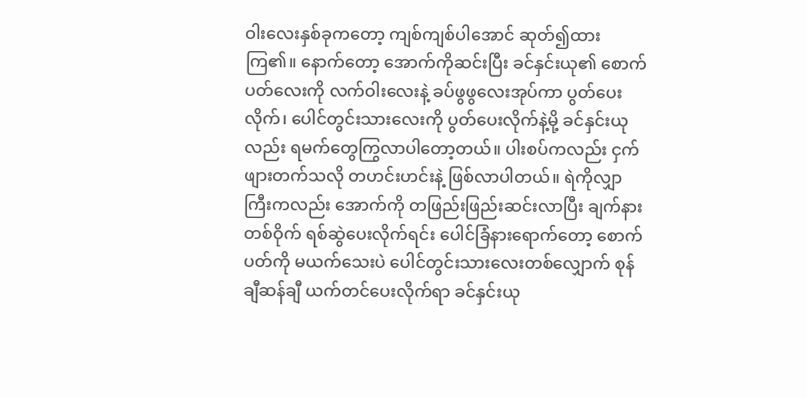ဝါးလေးနှစ်ခုကတော့ ကျစ်ကျစ်ပါအောင် ဆုတ်၍ထားကြ၏။ နောက်တော့ အောက်ကိုဆင်းပြီး ခင်နှင်းယု၏ စောက်ပတ်လေးကို လက်ဝါးလေးနဲ့ ခပ်ဖွဖွလေးအုပ်ကာ ပွတ်ပေးလိုက်၊ ပေါင်တွင်းသားလေးကို ပွတ်ပေးလိုက်နဲ့မို့ ခင်နှင်းယုလည်း ရမက်တွေကြွလာပါတော့တယ်။ ပါးစပ်ကလည်း ငှက်ဖျားတက်သလို တဟင်းဟင်းနဲ့ ဖြစ်လာပါတယ်။ ရဲကိုလျှာကြီးကလည်း အောက်ကို တဖြည်းဖြည်းဆင်းလာပြီး ချက်နားတစ်ဝိုက် ရစ်ဆွဲပေးလိုက်ရင်း ပေါင်ခြံနားရောက်တော့ စောက်ပတ်ကို မယက်သေးပဲ ပေါင်တွင်းသားလေးတစ်လျှောက် စုန်ချီဆန်ချီ ယက်တင်ပေးလိုက်ရာ ခင်နှင်းယု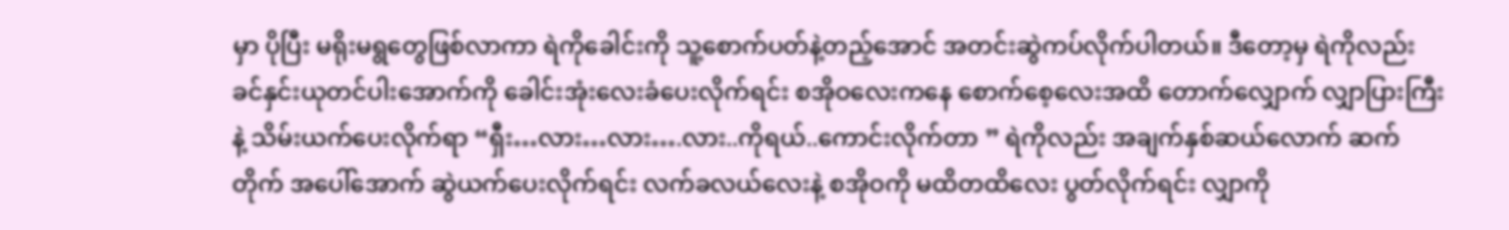မှာ ပိုပြီး မရိုးမရွတွေဖြစ်လာကာ ရဲကိုခေါင်းကို သူ့စောက်ပတ်နဲ့တည့်အောင် အတင်းဆွဲကပ်လိုက်ပါတယ်။ ဒီတော့မှ ရဲကိုလည်း ခင်နှင်းယုတင်ပါးအောက်ကို ခေါင်းအုံးလေးခံပေးလိုက်ရင်း စအိုဝလေးကနေ စောက်စေ့လေးအထိ တောက်လျှောက် လျှာပြားကြီးနဲ့ သိမ်းယက်ပေးလိုက်ရာ “ရှီး…လား…လား….လား..ကိုရယ်..ကောင်းလိုက်တာ ” ရဲကိုလည်း အချက်နှစ်ဆယ်လောက် ဆက်တိုက် အပေါ်အောက် ဆွဲယက်ပေးလိုက်ရင်း လက်ခလယ်လေးနဲ့ စအိုဝကို မထိတထိလေး ပွတ်လိုက်ရင်း လျှာကို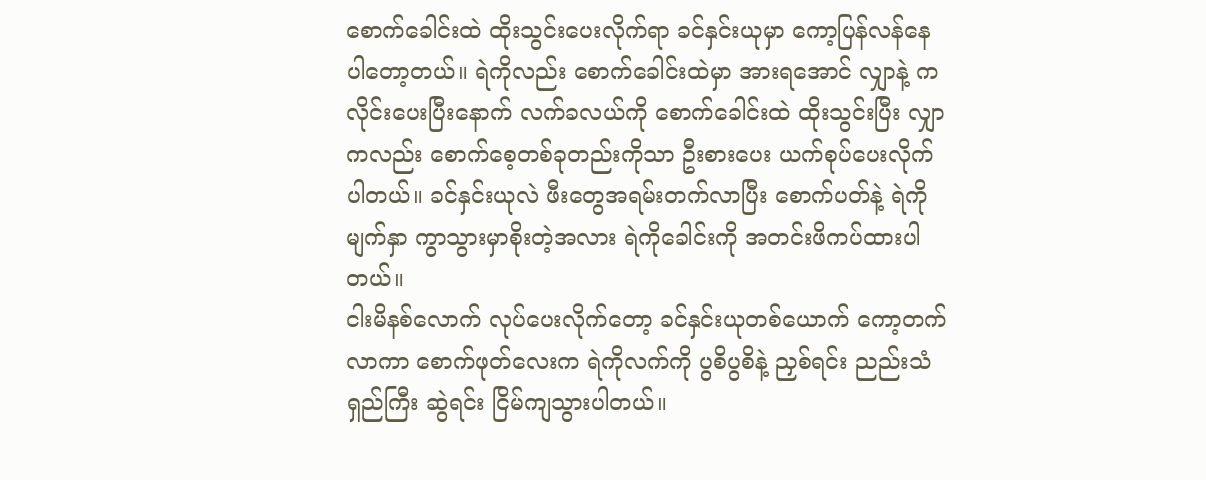စောက်ခေါင်းထဲ ထိုးသွင်းပေးလိုက်ရာ ခင်နှင်းယုမှာ ကော့ပြန်လန်နေပါတော့တယ်။ ရဲကိုလည်း စောက်ခေါင်းထဲမှာ အားရအောင် လျှာနဲ့ ကလိုင်းပေးပြီးနောက် လက်ခလယ်ကို စောက်ခေါင်းထဲ ထိုးသွင်းပြီး လျှာကလည်း စောက်စေ့တစ်ခုတည်းကိုသာ ဦးစားပေး ယက်စုပ်ပေးလိုက်ပါတယ်။ ခင်နှင်းယုလဲ ဖီးတွေအရမ်းတက်လာပြီး စောက်ပတ်နဲ့ ရဲကိုမျက်နှာ ကွာသွားမှာစိုးတဲ့အလား ရဲကိုခေါင်းကို အတင်းဖိကပ်ထားပါတယ်။
ငါးမိနစ်လောက် လုပ်ပေးလိုက်တော့ ခင်နှင်းယုတစ်ယောက် ကော့တက်လာကာ စောက်ဖုတ်လေးက ရဲကိုလက်ကို ပွစိပွစိနဲ့ ညှစ်ရင်း ညည်းသံရှည်ကြီး ဆွဲရင်း ငြိမ်ကျသွားပါတယ်။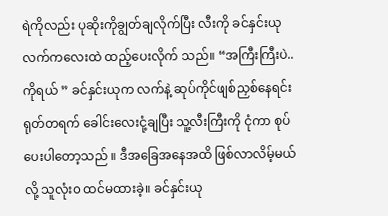ရဲကိုလည်း ပုဆိုးကိုချွတ်ချလိုက်ပြီး လီးကို ခင်နှင်းယုလက်ကလေးထဲ ထည့်ပေးလိုက် သည်။ “အကြီးကြီးပဲ..ကိုရယ် ” ခင်နှင်းယုက လက်နဲ့ ဆုပ်ကိုင်ဖျစ်ညှစ်နေရင်း ရုတ်တရက် ခေါင်းလေးငုံ့ချပြီး သူ့လီးကြီးကို ငုံကာ စုပ်ပေးပါတော့သည် ။ ဒီအခြေအနေအထိ ဖြစ်လာလိမ့်မယ်လို့ သူလုံး၀ ထင်မထားခဲ့။ ခင်နှင်းယု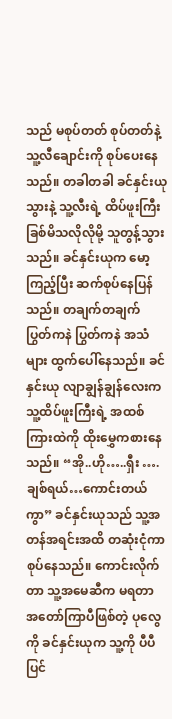သည် မစုပ်တတ် စုပ်တတ်နဲ့ သူ့လီချောင်းကို စုပ်ပေးနေသည်။ တခါတခါ ခင်နှင်းယုသွားနဲ့ သူ့လီးရဲ့ ထိပ်ဖူးကြီး ခြစ်မိသလိုလိုမို့ သူတွန့်သွားသည်။ ခင်နှင်းယုက မော့ကြည့်ပြီး ဆက်စုပ်နေပြန်သည်။ တချက်တချက် ပြွတ်ကနဲ ပြွတ်ကနဲ အသံများ ထွက်ပေါ်နေသည်။ ခင်နှင်းယု လျာချွန်ချွန်လေးက သူ့ထိပ်ဖူးကြီးရဲ့ အထစ်ကြားထဲကို ထိုးမွှေကစားနေသည်။ “အို..ဟို…..ရှီး ….ချစ်ရယ်…ကောင်းတယ်ကွာ” ခင်နှင်းယုသည် သူ့အတန်အရင်းအထိ တဆုံးငုံကာ စုပ်နေသည်။ ကောင်းလိုက်တာ သူ့အမေဆီက မရတာ အတော်ကြာပီဖြစ်တဲ့ ပုလွေကို ခင်နှင်းယုက သူ့ကို ပီပီပြင်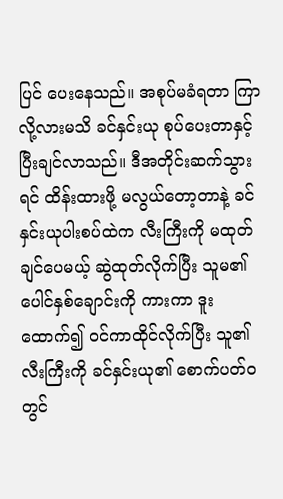ပြင် ပေးနေသည်။ အစုပ်မခံရတာ ကြာလို့လားမသိ ခင်နှင်းယု စုပ်ပေးတာနှင့် ပြီးချင်လာသည်။ ဒီအတိုင်းဆက်သွားရင် ထိန်းထားဖို့ မလွယ်တော့တာနဲ့ ခင်နှင်းယုပါးစပ်ထဲက လီးကြီးကို မထုတ်ချင်ပေမယ့် ဆွဲထုတ်လိုက်ပြီး သူမ၏ပေါင်နှစ်ချောင်းကို ကားကာ ဒူးထောက်၍ ဝင်ကာထိုင်လိုက်ပြီး သူ၏လီးကြီးကို ခင်နှင်းယု၏ စောက်ပတ်ဝတွင်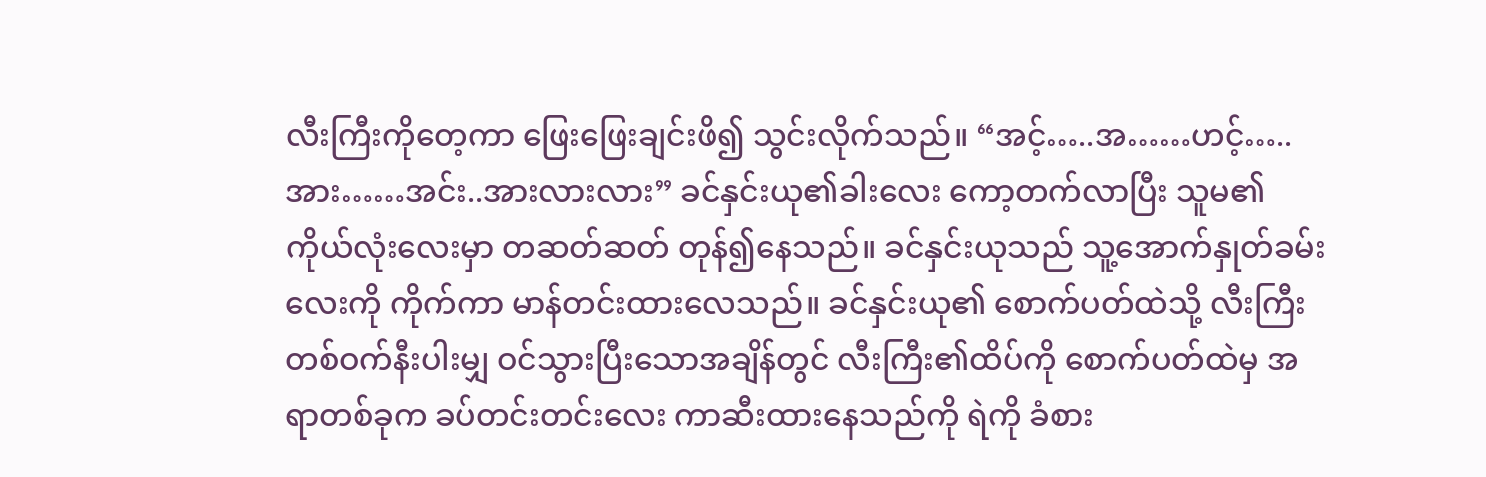လီးကြီးကိုတေ့ကာ ဖြေးဖြေးချင်းဖိ၍ သွင်းလိုက်သည်။ “အင့်…..အ……ဟင့်…..အား……အင်း..အားလားလား” ခင်နှင်းယု၏ခါးလေး ကော့တက်လာပြီး သူမ၏ကိုယ်လုံးလေးမှာ တဆတ်ဆတ် တုန်၍နေသည်။ ခင်နှင်းယုသည် သူ့အောက်နှုတ်ခမ်းလေးကို ကိုက်ကာ မာန်တင်းထားလေသည်။ ခင်နှင်းယု၏ စောက်ပတ်ထဲသို့ လီးကြီး တစ်ဝက်နီးပါးမျှ ဝင်သွားပြီးသောအချိန်တွင် လီးကြီး၏ထိပ်ကို စောက်ပတ်ထဲမှ အရာတစ်ခုက ခပ်တင်းတင်းလေး ကာဆီးထားနေသည်ကို ရဲကို ခံစား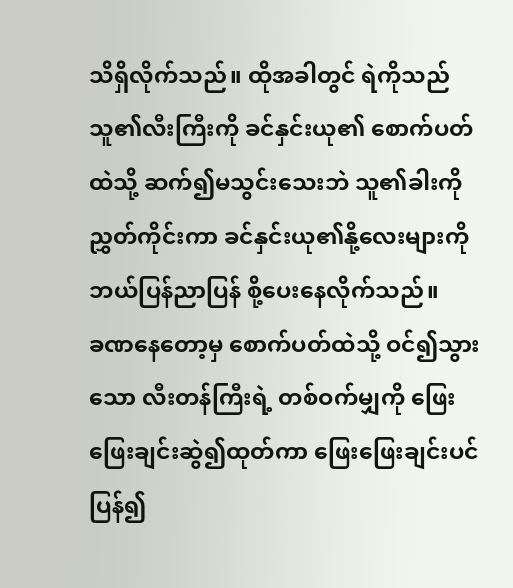သိရှိလိုက်သည်။ ထိုအခါတွင် ရဲကိုသည် သူ၏လီးကြီးကို ခင်နှင်းယု၏ စောက်ပတ်ထဲသို့ ဆက်၍မသွင်းသေးဘဲ သူ၏ခါးကို ညွှတ်ကိုင်းကာ ခင်နှင်းယု၏နို့လေးများကို ဘယ်ပြန်ညာပြန် စို့ပေးနေလိုက်သည်။
ခဏနေတော့မှ စောက်ပတ်ထဲသို့ ဝင်၍သွားသော လီးတန်ကြီးရဲ့ တစ်ဝက်မျှကို ဖြေးဖြေးချင်းဆွဲ၍ထုတ်ကာ ဖြေးဖြေးချင်းပင်ပြန်၍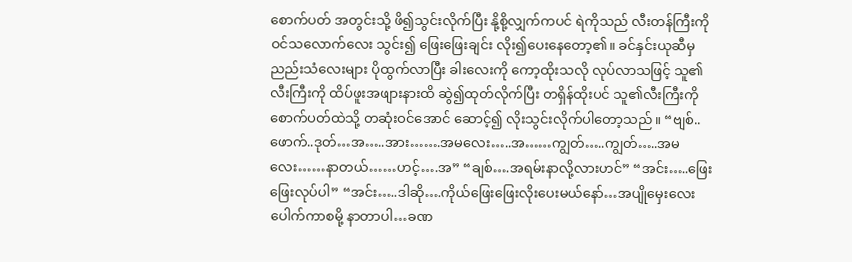စောက်ပတ် အတွင်းသို့ ဖိ၍သွင်းလိုက်ပြီး နို့စို့လျှက်ကပင် ရဲကိုသည် လီးတန်ကြီးကို ဝင်သလောက်လေး သွင်း၍ ဖြေးဖြေးချင်း လိုး၍ပေးနေတော့၏။ ခင်နှင်းယုဆီမှ ညည်းသံလေးများ ပိုထွက်လာပြီး ခါးလေးကို ကော့ထိုးသလို လုပ်လာသဖြင့် သူ၏လီးကြီးကို ထိပ်ဖူးအဖျားနားထိ ဆွဲ၍ထုတ်လိုက်ပြီး တရှိန်ထိုးပင် သူ၏လီးကြီးကို စောက်ပတ်ထဲသို့ တဆုံးဝင်အောင် ဆောင့်၍ လိုးသွင်းလိုက်ပါတော့သည်။ “ဗျစ်..ဖောက်..ဒုတ်…အ…..အား…….အမလေး…..အ……ကျွတ်…..ကျွတ်…..အမလေး……နာတယ်……ဟင့်….အ” “ချစ်….အရမ်းနာလို့လားဟင်” “အင်း…..ဖြေးဖြေးလုပ်ပါ” “အင်း…..ဒါဆို….ကိုယ်ဖြေးဖြေးလိုးပေးမယ်နော်…အပျိုမှေးလေး ပေါက်ကာစမို့ နာတာပါ…ခဏ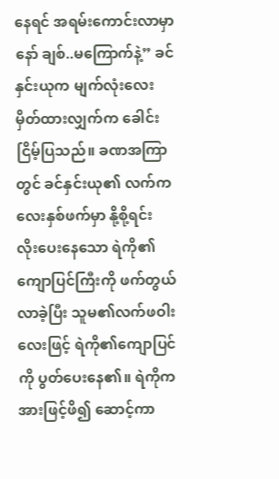နေရင် အရမ်းကောင်းလာမှာနော် ချစ်..မကြောက်နဲ့” ခင်နှင်းယုက မျက်လုံးလေးမှိတ်ထားလျှက်က ခေါင်းငြိမ့်ပြသည်။ ခဏအကြာတွင် ခင်နှင်းယု၏ လက်ကလေးနှစ်ဖက်မှာ နို့စို့ရင်း လိုးပေးနေသော ရဲကို၏ကျောပြင်ကြီးကို ဖက်တွယ်လာခဲ့ပြီး သူမ၏လက်ဖဝါးလေးဖြင့် ရဲကို၏ကျောပြင်ကို ပွတ်ပေးနေ၏။ ရဲကိုက အားဖြင့်ဖိ၍ ဆောင့်ကာ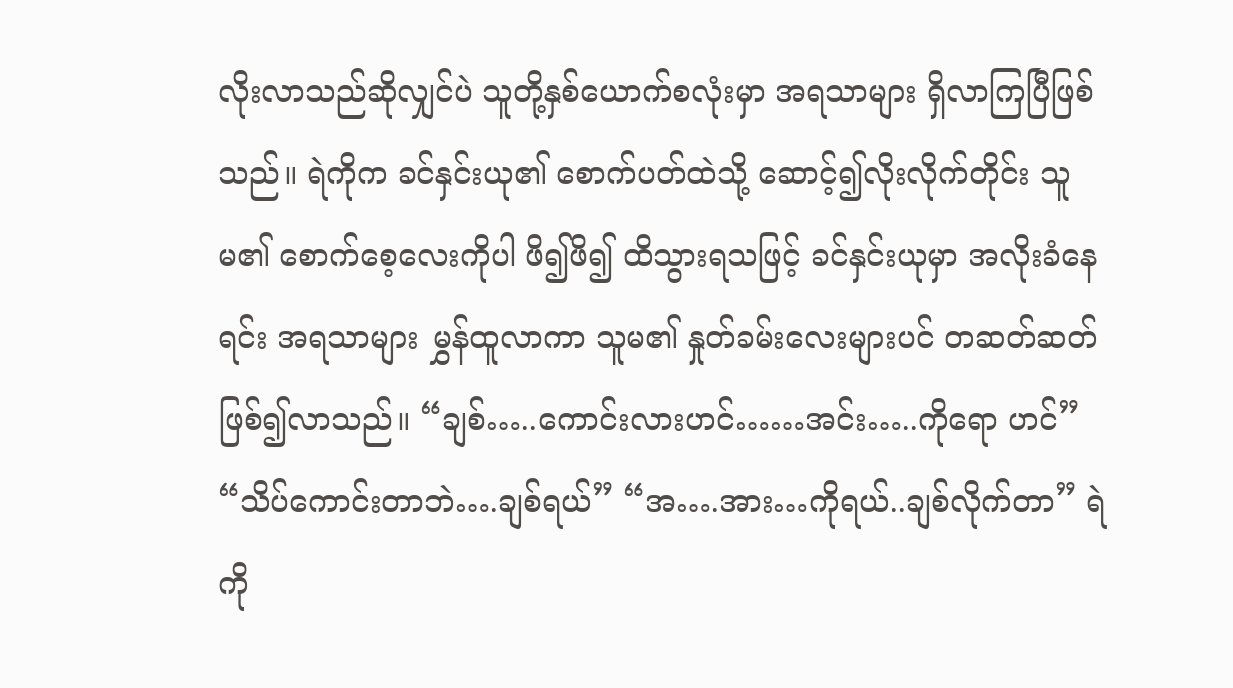လိုးလာသည်ဆိုလျှင်ပဲ သူတို့နှစ်ယောက်စလုံးမှာ အရသာများ ရှိလာကြပြီဖြစ်သည်။ ရဲကိုက ခင်နှင်းယု၏ စောက်ပတ်ထဲသို့ ဆောင့်၍လိုးလိုက်တိုင်း သူမ၏ စောက်စေ့လေးကိုပါ ဖိ၍ဖိ၍ ထိသွားရသဖြင့် ခင်နှင်းယုမှာ အလိုးခံနေရင်း အရသာများ မွှန်ထူလာကာ သူမ၏ နှုတ်ခမ်းလေးများပင် တဆတ်ဆတ် ဖြစ်၍လာသည်။ “ချစ်…..ကောင်းလားဟင်……အင်း…..ကိုရော ဟင်” “သိပ်ကောင်းတာဘဲ….ချစ်ရယ်” “အ….အား…ကိုရယ်..ချစ်လိုက်တာ” ရဲကို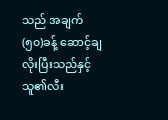သည် အချက်(၅၀)ခန့် ဆောင့်ချလိုးပြီးသည်နှင့် သူ၏လီး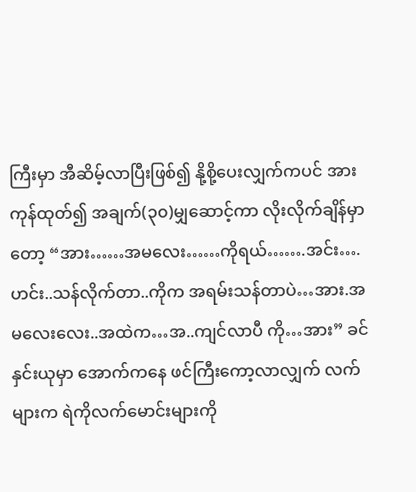ကြီးမှာ အီဆိမ့်လာပြီးဖြစ်၍ နို့စို့ပေးလျှက်ကပင် အားကုန်ထုတ်၍ အချက်(၃၀)မျှဆောင့်ကာ လိုးလိုက်ချိန်မှာတော့ “အား……အမလေး……ကိုရယ်…….အင်း….ဟင်း..သန်လိုက်တာ..ကိုက အရမ်းသန်တာပဲ…အား.အမလေးလေး..အထဲက…အ..ကျင်လာပီ ကို…အား” ခင်နှင်းယုမှာ အောက်ကနေ ဖင်ကြီးကော့လာလျှက် လက်များက ရဲကိုလက်မောင်းများကို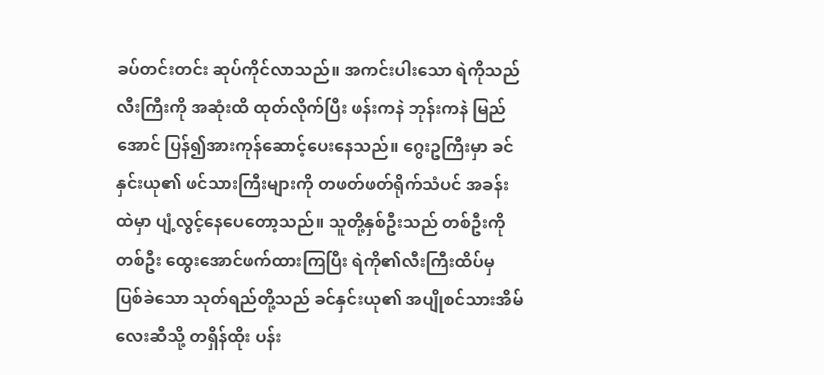ခပ်တင်းတင်း ဆုပ်ကိုင်လာသည်။ အကင်းပါးသော ရဲကိုသည် လီးကြီးကို အဆုံးထိ ထုတ်လိုက်ပြီး ဖန်းကနဲ ဘုန်းကနဲ မြည်အောင် ပြန်၍အားကုန်ဆောင့်ပေးနေသည်။ ဂွေးဥကြီးမှာ ခင်နှင်းယု၏ ဖင်သားကြီးများကို တဖတ်ဖတ်ရိုက်သံပင် အခန်းထဲမှာ ပျံ့လွင့်နေပေတော့သည်။ သူတို့နှစ်ဦးသည် တစ်ဦးကိုတစ်ဦး ထွေးအောင်ဖက်ထားကြပြီး ရဲကို၏လီးကြီးထိပ်မှ ပြစ်ခဲသော သုတ်ရည်တို့သည် ခင်နှင်းယု၏ အပျိုစင်သားအိမ်လေးဆီသို့ တရှိန်ထိုး ပန်း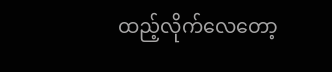ထည့်လိုက်လေတော့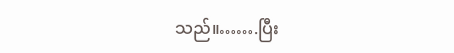သည်။…….ပြီး